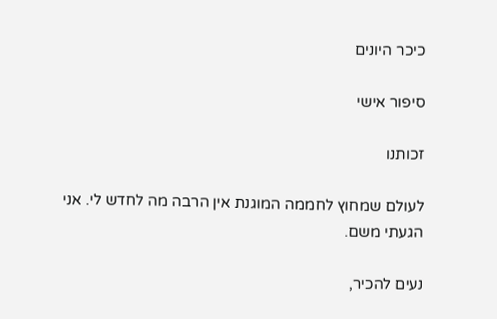כיכר היונים

סיפור אישי

זכותנו

לעולם שמחוץ לחממה המוגנת אין הרבה מה לחדש לי. אני הגעתי משם.

נעים להכיר,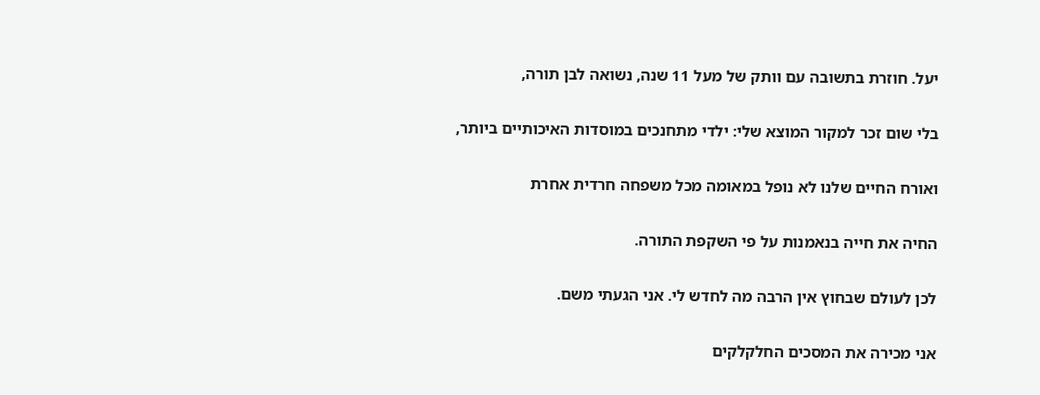יעל. חוזרת בתשובה עם וותק של מעל 11 שנה, נשואה לבן תורה,

בלי שום זכר למקור המוצא שלי: ילדי מתחנכים במוסדות האיכותיים ביותר,

ואורח החיים שלנו לא נופל במאומה מכל משפחה חרדית אחרת

החיה את חייה בנאמנות על פי השקפת התורה.

לכן לעולם שבחוץ אין הרבה מה לחדש לי. אני הגעתי משם.

אני מכירה את המסכים החלקלקים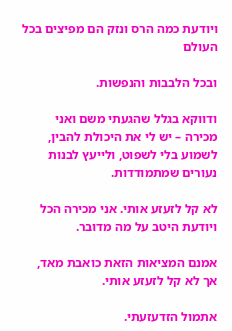ויודעת כמה הרס ונזק הם מפיצים בכל העולם

ובכל הלבבות והנפשות.

ודווקא בגלל שהגעתי משם ואני מכירה – יש לי את היכולת להבין, לשמוע בלי לשפוט, ולייעץ לבנות נעורים שמתמודדות.

לא קל לזעזע אותי. אני מכירה הכל ויודעת היטב על מה מדובר.

אמנם המציאות הזאת כואבת מאד, אך לא קל לזעזע אותי.

אתמול הזדעזעתי.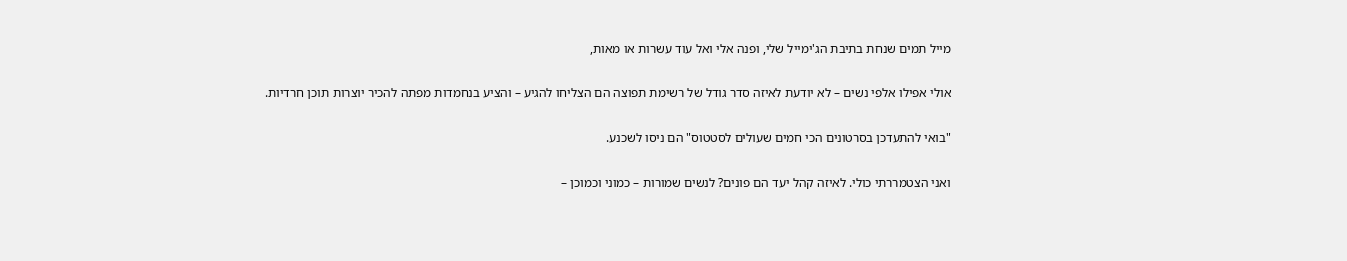מייל תמים שנחת בתיבת הג'ימייל שלי, ופנה אלי ואל עוד עשרות או מאות,

אולי אפילו אלפי נשים – לא יודעת לאיזה סדר גודל של רשימת תפוצה הם הצליחו להגיע – והציע בנחמדות מפתה להכיר יוצרות תוכן חרדיות.

"בואי להתעדכן בסרטונים הכי חמים שעולים לסטטוס" הם ניסו לשכנע.

ואני הצטמררתי כולי. לאיזה קהל יעד הם פונים? לנשים שמורות – כמוני וכמוכן –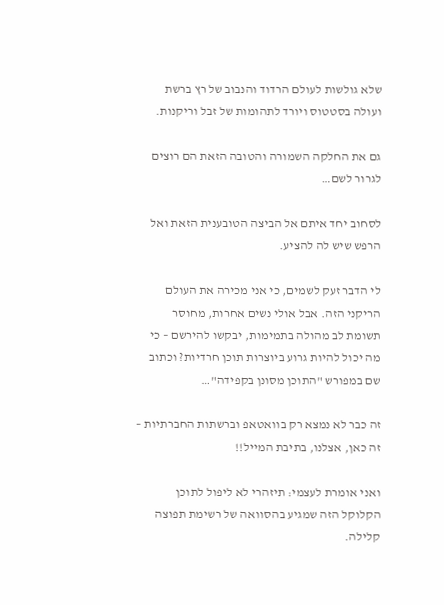שלא גולשות לעולם הרדוד והנבוב של רץ ברשת ועולה בסטטוס ויורד לתהומות של זבל וריקנות.

גם את החלקה השמורה והטובה הזאת הם רוצים לגרור לשם…

לסחוב יחד איתם אל הביצה הטובענית הזאת ואל הרפש שיש לה להציע.

לי הדבר זעק לשמים, כי אני מכירה את העולם הריקני הזה. אבל אולי נשים אחרות, מחוסר תשומת לב מהולה בתמימות, יבקשו להירשם – כי מה יכול להיות גרוע ביוצרות תוכן חרדיות? וכתוב שם במפורש "התוכן מסונן בקפידה"…

זה כבר לא נמצא רק בוואטאפ וברשתות החברתיות – זה כאן, אצלנו, בתיבת המייל!!

ואני אומרת לעצמי: תיזהרי לא ליפול לתוכן הקלוקל הזה שמגיע בהסוואה של רשימת תפוצה קלילה.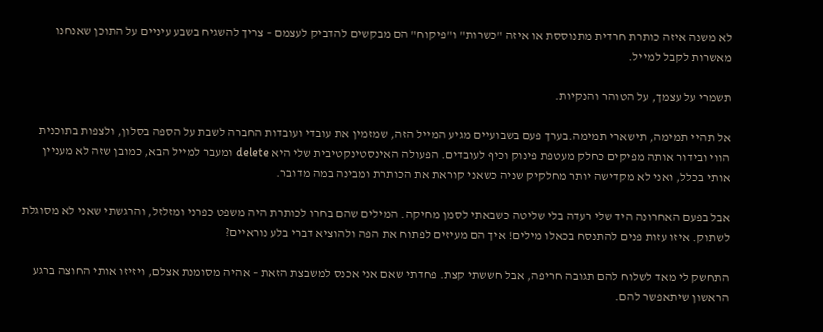לא משנה איזה כותרת חרדית מתנוססת או איזה "כשרות" ו"פיקוח" הם מבקשים להדביק לעצמם – צריך להשגיח בשבע עיניים על התוכן שאנחנו מאשרות לקבל למייל.

תשמרי על עצמך, על הטוהר והנקיות.

אל תהיי תמימה, תישארי תמימה.בערך פעם בשבועיים מגיע המייל הזה, שמזמין את עובדי ועובדות החברה לשבת על הספה בסלון, ולצפות בתוכנית הווי ובידור אותה מפיקים כחלק מעטפת פינוק וכיף לעובדים. הפעולה האינסטינקטיבית שלי היא delete ומעבר למייל הבא, כמובן שזה לא מעניין אותי בכלל, ואני לא מקדישה יותר מחלקיק שניה כשאני קוראת את הכותרת ומבינה במה מדובר.

אבל בפעם האחרונה היד שלי רעדה בלי שליטה כשבאתי לסמן מחיקה. המילים שהם בחרו לכותרת היה משפט כפרני ומזלזל, והרגשתי שאני לא מסוגלת לשתוק. איזו עזות פנים להתנסח בכאלו מילים! איך הם מעיזים לפתוח את הפה ולהוציא דברי בלע נוראיים?

התחשק לי מאד לשלוח להם תגובה חריפה, אבל חששתי קצת. פחדתי שאם אני אכנס למשבצת הזאת – אהיה מסומנת אצלם, ויזיזו אותי החוצה ברגע הראשון שיתאפשר להם.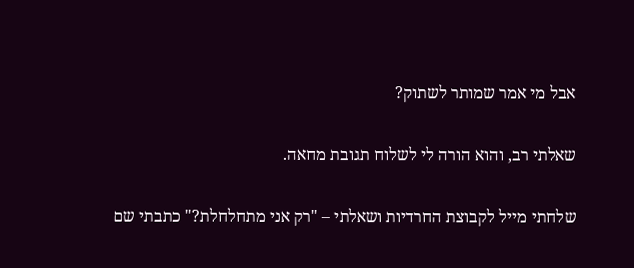אבל מי אמר שמותר לשתוק?

שאלתי רב, והוא הורה לי לשלוח תגובת מחאה.

שלחתי מייל לקבוצת החרדיות ושאלתי – "רק אני מתחלחלת?" כתבתי שם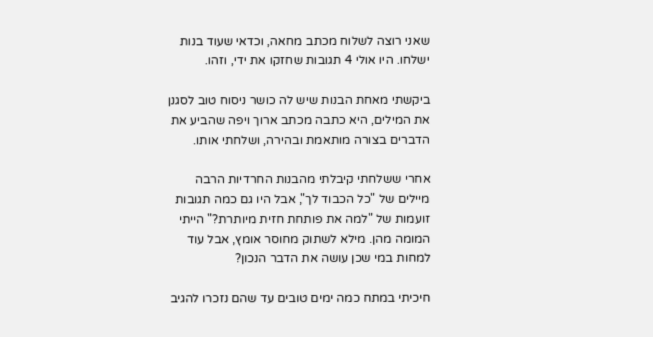שאני רוצה לשלוח מכתב מחאה, וכדאי שעוד בנות ישלחו. היו אולי 4 תגובות שחזקו את ידי, וזהו.

ביקשתי מאחת הבנות שיש לה כושר ניסוח טוב לסגנן את המילים, היא כתבה מכתב ארוך ויפה שהביע את הדברים בצורה מותאמת ובהירה, ושלחתי אותו.

אחרי ששלחתי קיבלתי מהבנות החרדיות הרבה מיילים של "כל הכבוד לך", אבל היו גם כמה תגובות זועמות של "למה את פותחת חזית מיותרת?" הייתי המומה מהן. מילא לשתוק מחוסר אומץ, אבל עוד למחות במי שכן עושה את הדבר הנכון?

חיכיתי במתח כמה ימים טובים עד שהם נזכרו להגיב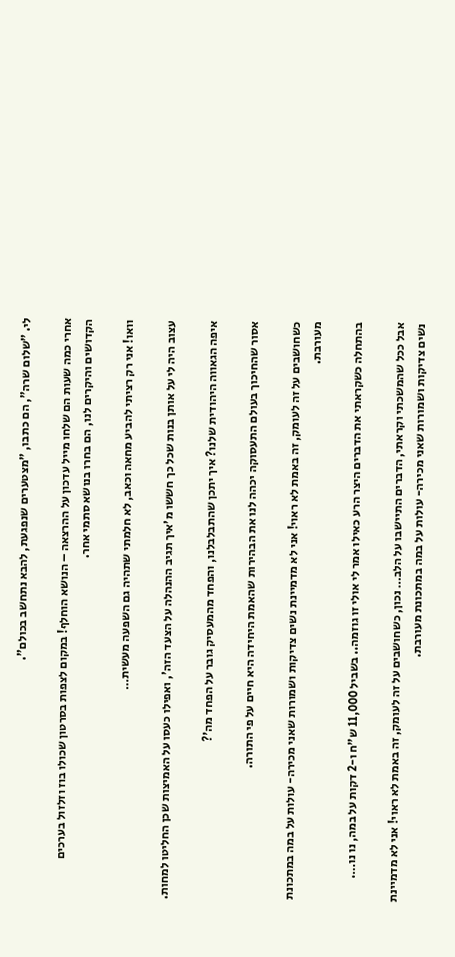לי. "שלום שרה", הם כתבו, "מצטערים שנפגעת, להבא נתחשב בכולם".

אחרי כמה שעות הם שלחו מייל עדכון על ההרצאה – הנושא הוחלף! במקום לצפות בסרטון שכולו בוז וזלזול בערכים הקדושים והיקרים לנו, הם בחרו בנושא סתמי אחר.

וואו! אני רק רציתי להביע מחאה וכאב, לא חלמתי שתהיה גם השפעה מעשית…

עצוב היה לי על אותן בנות שכל כך חששו מ'איך תגיב ההנהלה על הצעד הזה', ואפילו כעסו על האמיצות שכן החליטו למחות.

איפה הגאווה היהודית שלנו? איך יתכן שהתבלבלנו, והפחד מהמעסיק גובר על הפחד מה'?

אסור שהחיכוך בעולם התעסוקה יכהה לנו את הבהירות שהאמת היחידה היא חיים על פי התורה.

כשחושבים על זה לעומק, זה באמת לא ראוי! אני לא מדמיינת נשים צדיקות ושמורות שאני מכירה- עולות על במה במתכונת מעורבת.

בהתחלה כשקראתי את הדברים היצר הרע כאילו אמר לי אולי זו גוזמה.. בשביל 11,000 ש"ח ו-2 דקות על במה, נו נו….

אבל ככל שהמשכתי וקראתי, הדברים התיישבו על הלב… נכון, כשחושבים על זה לעומק, זה באמת לא ראוי! אני לא מדמיינת נשים צדיקות ושמורות שאני מכירה- עולות על במה במתכונת מעורבת.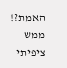האמת?! ממש ציפיתי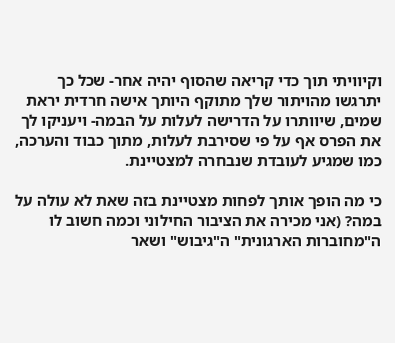וקיוויתי תוך כדי קריאה שהסוף יהיה אחר- שכל כך יתרגשו מהויתור שלך מתוקף היותך אישה חרדית יראת שמים, שיוותרו על הדרישה לעלות על הבמה- ויעניקו לך את הפרס אף על פי שסירבת לעלות, מתוך כבוד והערכה, כמו שמגיע לעובדת שנבחרה למצטיינת.

כי מה הופך אותך לפחות מצטיינת בזה שאת לא עולה על במה? (אני מכירה את הציבור החילוני וכמה חשוב לו ה"מחוברות הארגונית" ה"גיבוש" ושאר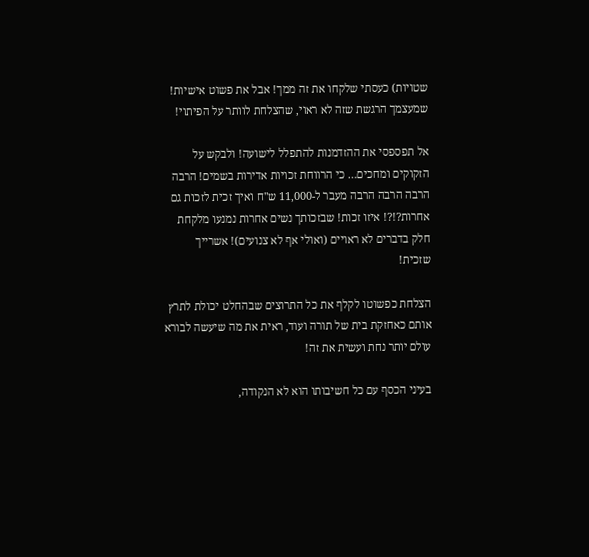שטויות) כעסתי שלקחו את זה ממך! אבל את פשוט אישיות! שמעצמך הרגשת שזה לא ראוי, שהצלחת לוותר על הפיתוי!

אל תפספסי את ההזדמנות להתפלל לישועה! ולבקש על הזקוקים ומחכים… כי הרווחת זכויות אדירות בשמים! הרבה הרבה הרבה הרבה מעבר ל-11,000 ש"ח ואיך זכית לזכות גם אחרות?!?! איזו זכות! שבזכותך נשים אחרות נמנעו מלקחת חלק בדברים לא ראויים (ואולי אף לא צנועים)! אשרייך שזכית!

הצלחת כפשוטו לקלף את כל התרוצים שבהחלט יכולת לתרץ אותם כאחזקת בית של תורה ועוד, ראית את מה שיעשה לבורא עולם יותר נחת ועשית את זה!

בעיני הכסף עם כל חשיבותו הוא לא הנקודה,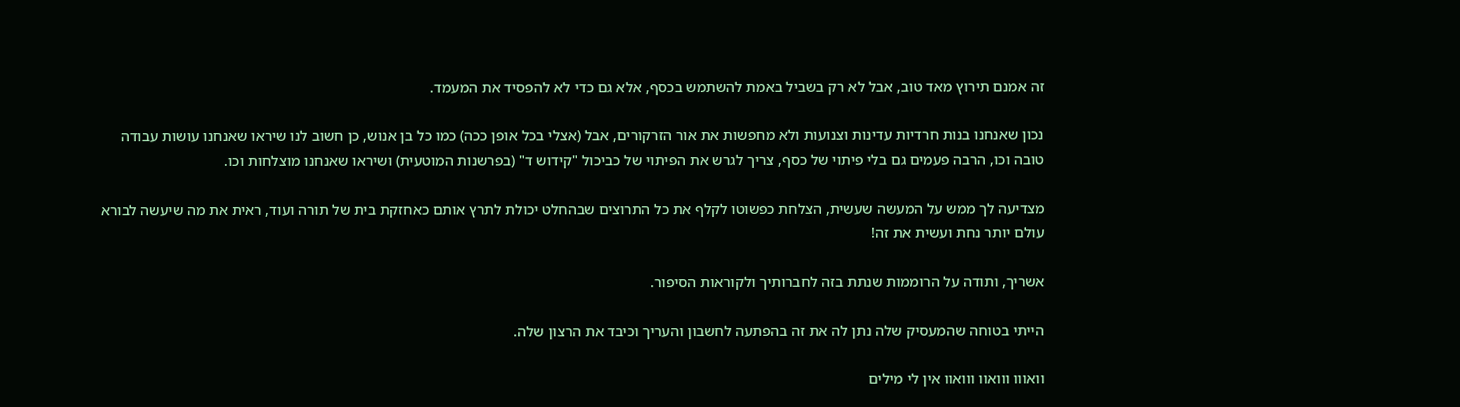זה אמנם תירוץ מאד טוב, אבל לא רק בשביל באמת להשתמש בכסף, אלא גם כדי לא להפסיד את המעמד.

נכון שאנחנו בנות חרדיות עדינות וצנועות ולא מחפשות את אור הזרקורים, אבל (אצלי בכל אופן ככה) כמו כל בן אנוש, כן חשוב לנו שיראו שאנחנו עושות עבודה טובה וכו, הרבה פעמים גם בלי פיתוי של כסף, צריך לגרש את הפיתוי של כביכול "קידוש ד" (בפרשנות המוטעית) ושיראו שאנחנו מוצלחות וכו.

מצדיעה לך ממש על המעשה שעשית, הצלחת כפשוטו לקלף את כל התרוצים שבהחלט יכולת לתרץ אותם כאחזקת בית של תורה ועוד, ראית את מה שיעשה לבורא עולם יותר נחת ועשית את זה!

אשריך, ותודה על הרוממות שנתת בזה לחברותיך ולקוראות הסיפור.

הייתי בטוחה שהמעסיק שלה נתן לה את זה בהפתעה לחשבון והעריך וכיבד את הרצון שלה.

וואווו ווואוו ווואוו אין לי מילים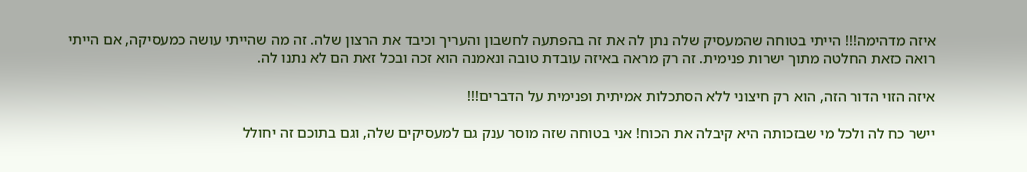איזה מדהימה!!! הייתי בטוחה שהמעסיק שלה נתן לה את זה בהפתעה לחשבון והעריך וכיבד את הרצון שלה. זה מה שהייתי עושה כמעסיקה, אם הייתי רואה כזאת החלטה מתוך ישרות פנימית. זה רק מראה באיזה עובדת טובה ונאמנה הוא זכה ובכל זאת הם לא נתנו לה.

איזה הזוי הדור הזה, הוא רק חיצוני ללא הסתכלות אמיתית ופנימית על הדברים!!!

יישר כח לה ולכל מי שבזכותה היא קיבלה את הכוח! אני בטוחה שזה מוסר ענק גם למעסיקים שלה, וגם בתוכם זה יחולל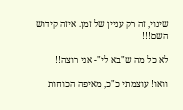שינוי, זה רק עניין של זמן. איזה קידוש השם!!!

לא כל מה ש"בא לי"- אני רוצה!!

וואו! עוצמתי כ"כ, מאיפה הכוחות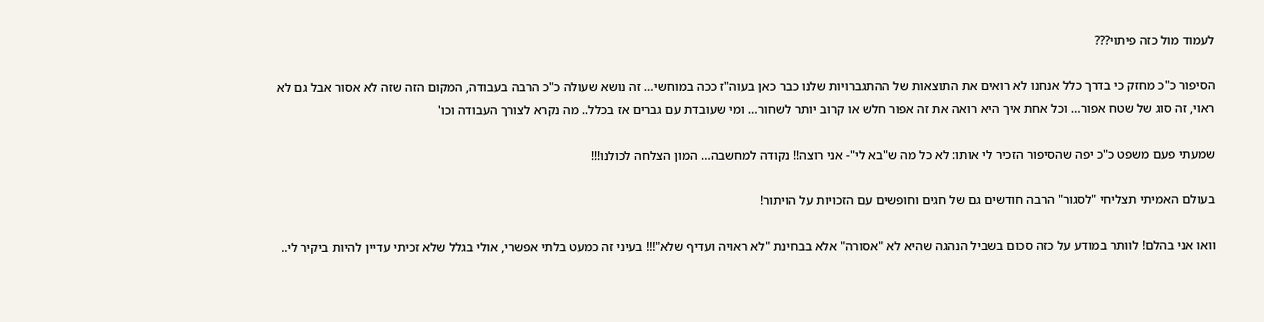לעמוד מול כזה פיתוי???

הסיפור כ"כ מחזק כי בדרך כלל אנחנו לא רואים את התוצאות של ההתגברויות שלנו כבר כאן בעוה"ז ככה במוחשי… זה נושא שעולה כ"כ הרבה בעבודה, המקום הזה שזה לא אסור אבל גם לא ראוי, זה סוג של שטח אפור… וכל אחת איך היא רואה את זה אפור חלש או קרוב יותר לשחור… ומי שעובדת עם גברים אז בכלל.. מה נקרא לצורך העבודה וכו'

שמעתי פעם משפט כ"כ יפה שהסיפור הזכיר לי אותו: לא כל מה ש"בא לי"- אני רוצה!! נקודה למחשבה… המון הצלחה לכולנו!!!

בעולם האמיתי תצליחי "לסגור" הרבה חודשים גם של חגים וחופשים עם הזכויות על הויתור!

וואו אני בהלם! לוותר במודע על כזה סכום בשביל הנהגה שהיא לא "אסורה" אלא בבחינת "לא ראויה ועדיף שלא"!!! בעיני זה כמעט בלתי אפשרי, אולי בגלל שלא זכיתי עדיין להיות ביקיר לי..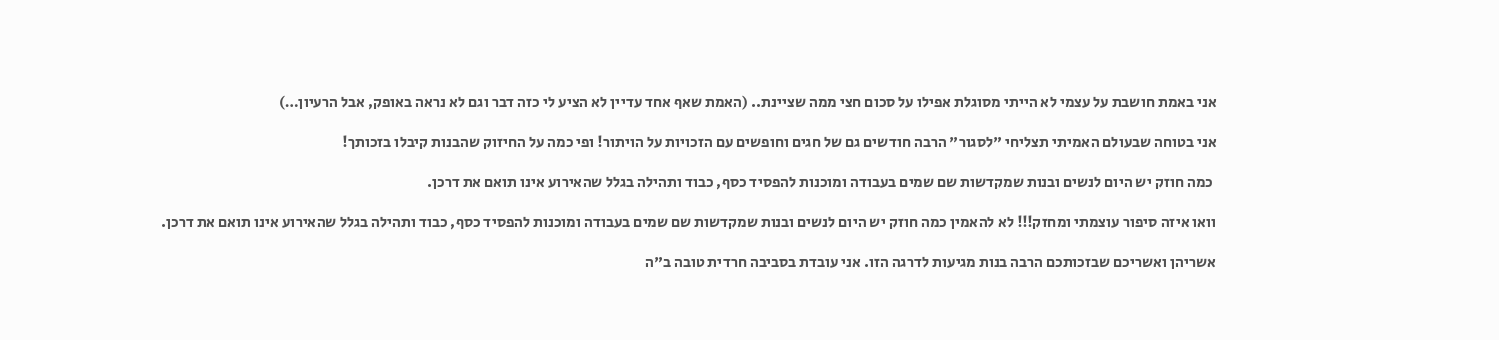אני באמת חושבת על עצמי לא הייתי מסוגלת אפילו על סכום חצי ממה שציינת.. (האמת שאף אחד עדיין לא הציע לי כזה דבר וגם לא נראה באופק, אבל הרעיון…)

אני בטוחה שבעולם האמיתי תצליחי "לסגור" הרבה חודשים גם של חגים וחופשים עם הזכויות על הויתור! ופי כמה על החיזוק שהבנות קיבלו בזכותך!

 כמה חוזק יש היום לנשים ובנות שמקדשות שם שמים בעבודה ומוכנות להפסיד כסף, כבוד ותהילה בגלל שהאירוע אינו תואם את דרכן.

וואו איזה סיפור עוצמתי ומחזק!!! לא להאמין כמה חוזק יש היום לנשים ובנות שמקדשות שם שמים בעבודה ומוכנות להפסיד כסף, כבוד ותהילה בגלל שהאירוע אינו תואם את דרכן.

אשריהן ואשריכם שבזכותכם הרבה בנות מגיעות לדרגה הזו. אני עובדת בסביבה חרדית טובה ב"ה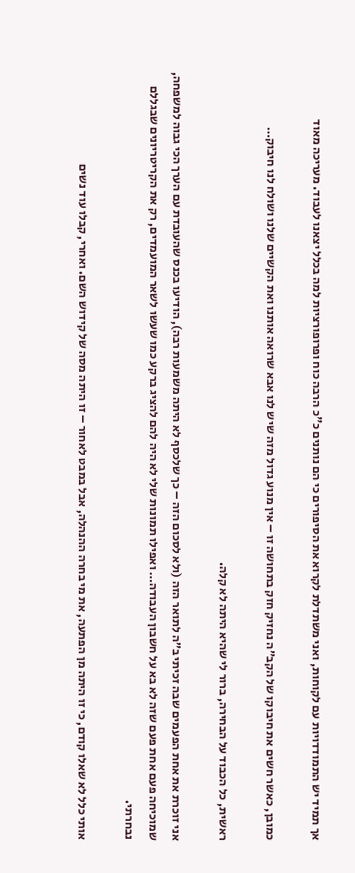אך תמיד יש התמודדויות עם לקוחות, ואני משתדלת לקרוא את הסיפורים כי הם נותנים כ"כ הרבה כוח ופרופורציות למה בכלל יצאנו לעבוד. מעריכה מאוד

כמובן, כאשר חשים את חיבוקו של הקב״ה נחזיק חזק בתחושה זו – אין מנוע גדול מזה שיש לנו אבא שרואה אותנו ואת הקשיים שלנו ושולח לנו חיבוק…

ראשית, כל הכבוד על הבחירה, ברור לי שהיא היתה לא קלה.

אני זוכרת את אחת הפעמים שבה זכיתי ב״ה לתואר הזה (ולא לסכום הזה – כך שלכסף לא היתה משמעות רבה), הודיעו בכנס שהעובדת עם הערך הכי גבוה למשפחה, שמוכיחה פעם אחת פעם שזה לא בא על חשבון העבודה… ואפילו תמונות שלי לא היה להם להציג ברקע כמו שעשו לשאר המועמדים, רק את הקריטריונים שבגללם נבחרתי.

אותי כלל לא שאלו קודם, כי זו היתה מן הפתעה, את מי בחרה ההנהלה, אבל במבט לאחור – זו היתה מסה של קידוש השם. ואחרי, קבלו עוד נשים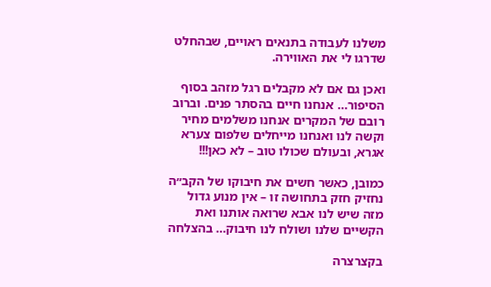משלנו לעבודה בתנאים ראויים, שבהחלט שדרגו לי את האווירה.

ואכן גם אם לא מקבלים רגל מזהב בסוף הסיפור… אנחנו חיים בהסתר פנים. וברוב רובם של המקרים אנחנו משלמים מחיר וקשה לנו ואנחנו מייחלים שלפום צערא אגרא, ובעולם שכולו טוב – לא כאן!!!

כמובן, כאשר חשים את חיבוקו של הקב״ה נחזיק חזק בתחושה זו – אין מנוע גדול מזה שיש לנו אבא שרואה אותנו ואת הקשיים שלנו ושולח לנו חיבוק… בהצלחה

בקצרצרה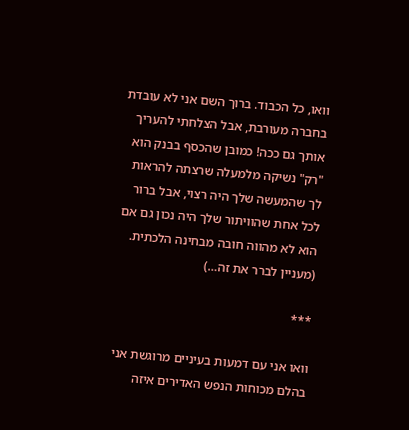וואו, כל הכבוד. ברוך השם אני לא עובדת בחברה מעורבת, אבל הצלחתי להעריך אותך גם ככה! כמובן שהכסף בבנק הוא "רק" נשיקה מלמעלה שרצתה להראות לך שהמעשה שלך היה רצוי, אבל ברור לכל אחת שהוויתור שלך היה נכון גם אם הוא לא מהווה חובה מבחינה הלכתית. (מעניין לברר את זה…)

***

וואו אני עם דמעות בעיניים מרוגשת אני בהלם מכוחות הנפש האדירים איזה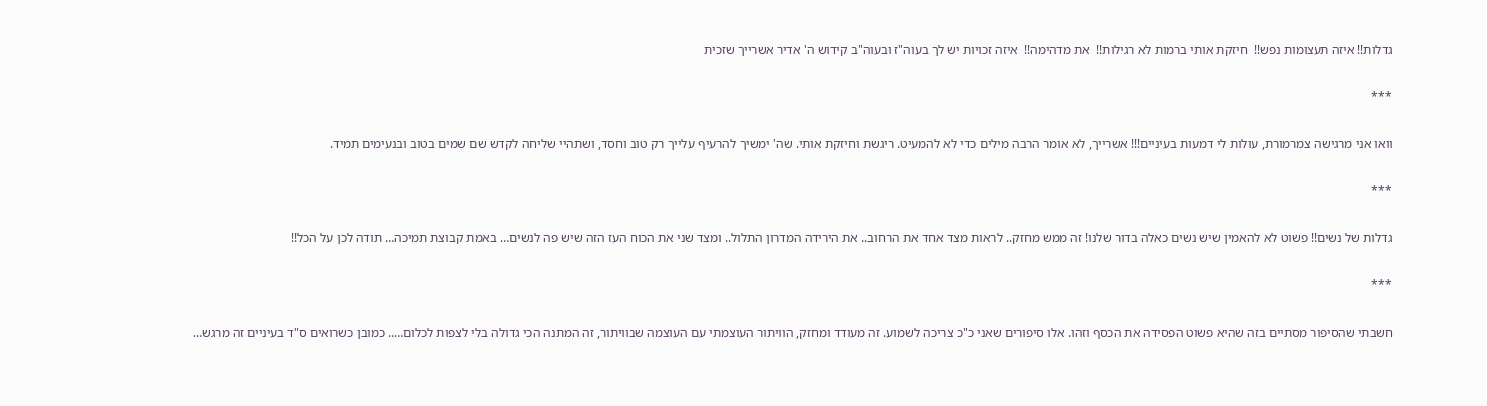גדלות!! איזה תעצומות נפש!!  חיזקת אותי ברמות לא רגילות!!  את מדהימה!!  איזה זכויות יש לך בעוה"ז ובעוה"ב קידוש ה' אדיר אשרייך שזכית

***

וואו אני מרגישה צמרמורת, עולות לי דמעות בעיניים!!! אשרייך, לא אומר הרבה מילים כדי לא להמעיט. ריגשת וחיזקת אותי. שה' ימשיך להרעיף עלייך רק טוב וחסד, ושתהיי שליחה לקדש שם שמים בטוב ובנעימים תמיד.

***

גדלות של נשים!! פשוט לא להאמין שיש נשים כאלה בדור שלנו! זה ממש מחזק.. לראות מצד אחד את הרחוב.. את הירידה המדרון התלול.. ומצד שני את הכוח העז הזה שיש פה לנשים… באמת קבוצת תמיכה… תודה לכן על הכל!!

***

חשבתי שהסיפור מסתיים בזה שהיא פשוט הפסידה את הכסף וזהו. אלו סיפורים שאני כ"כ צריכה לשמוע. זה מעודד ומחזק, הוויתור העוצמתי עם העוצמה שבוויתור, זה המתנה הכי גדולה בלי לצפות לכלום….. כמובן כשרואים ס"ד בעיניים זה מרגש…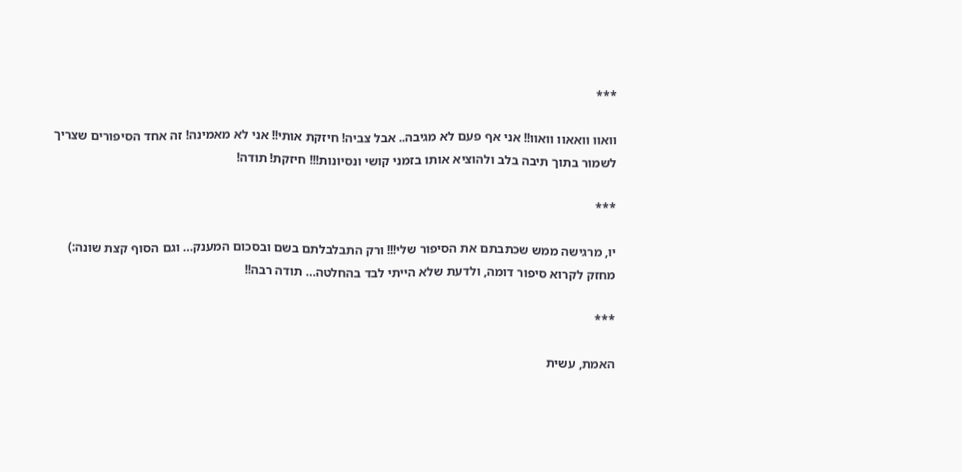***

וואוו וואאוו וואוו!! אני אף פעם לא מגיבה.. אבל צביה! חיזקת אותי!! אני לא מאמינה! זה אחד הסיפורים שצריך לשמור בתוך תיבה בלב ולהוציא אותו בזמני קושי ונסיונות!!! חיזקת! תודה!

***

יו, מרגישה ממש שכתבתם את הסיפור שלי!!! ורק התבלבלתם בשם ובסכום המענק… וגם הסוף קצת שונה:) מחזק לקרוא סיפור דומה, ולדעת שלא הייתי לבד בהחלטה… תודה רבה!!

***

האמת, עשית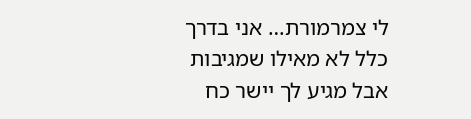לי צמרמורת… אני בדרך כלל לא מאילו שמגיבות אבל מגיע לך יישר כח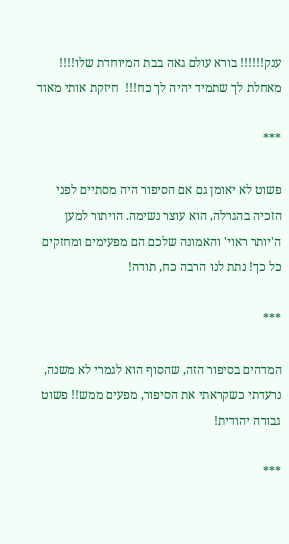ענק!!!!!! בורא עולם גאה בבת המיוחדת שלו!!!! מאחלת לך שתמיד יהיה לך כח!!!  חיזקת אותי מאוד

***

פשוט לא יאומן גם אם הסיפור היה מסתיים לפני הזכיה בהגרלה, הוא עוצר נשימה. הויתור למען ה'יותר ראוי' והאמונה שלכם הם מפעימים ומחזקים כל כך! נתת לנו הרבה כח, תודה!

***

המדהים בסיפור הזה, שהסוף הוא לגמרי לא משנה, נרעדתי כשקראתי את הסיפור, מפעים ממש!! פשוט גבורה יהודית!

***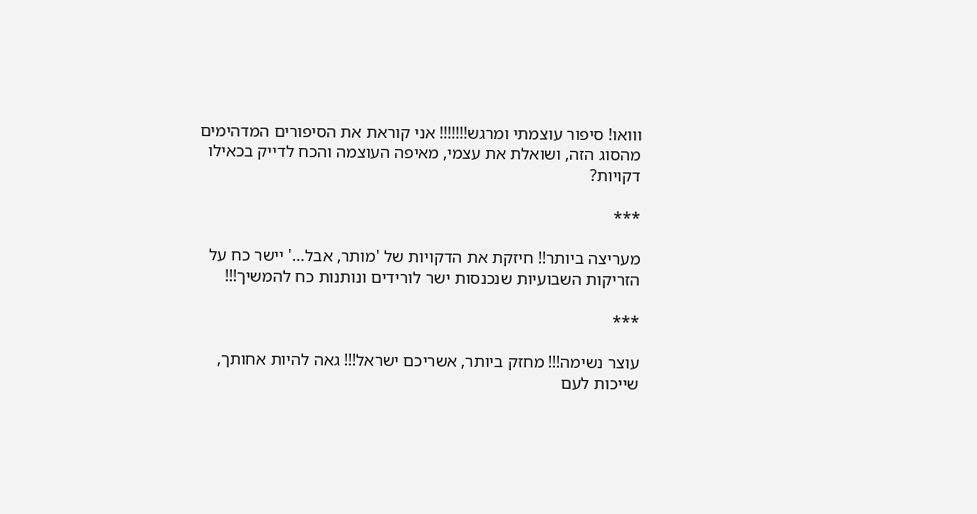ווואו! סיפור עוצמתי ומרגש!!!!!!! אני קוראת את הסיפורים המדהימים מהסוג הזה, ושואלת את עצמי, מאיפה העוצמה והכח לדייק בכאילו דקויות?

***

מעריצה ביותר!! חיזקת את הדקויות של 'מותר, אבל…' יישר כח על הזריקות השבועיות שנכנסות ישר לורידים ונותנות כח להמשיך!!!

***

עוצר נשימה!!! מחזק ביותר, אשריכם ישראל!!! גאה להיות אחותך,  שייכות לעם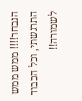הנבחר!!!! ממש ממש התרגשתי, וכל הכבוד לשמורה!!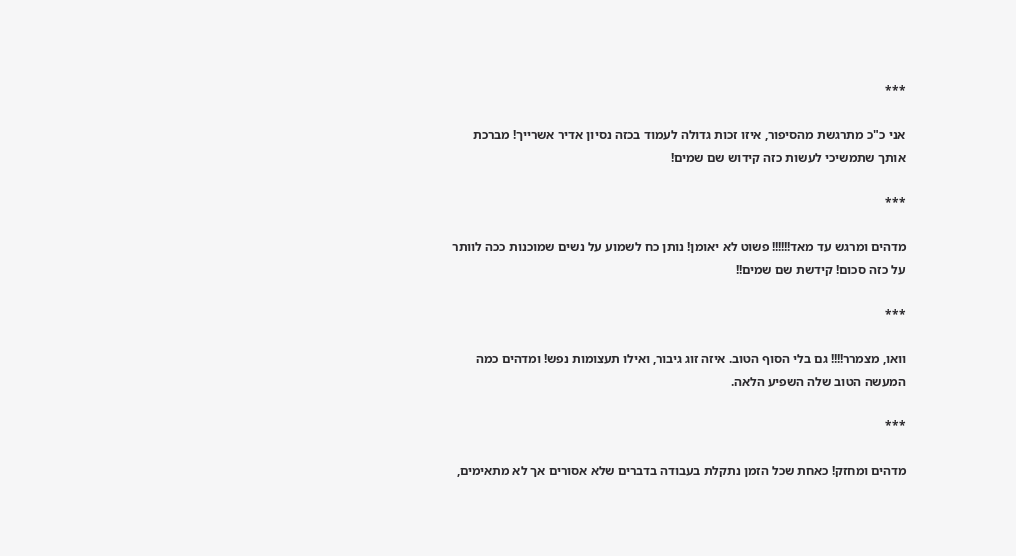***

אני כ"כ מתרגשת מהסיפור, איזו זכות גדולה לעמוד בכזה נסיון אדיר אשרייך! מברכת אותך שתמשיכי לעשות כזה קידוש שם שמים!

***

מדהים ומרגש עד מאד!!!!!! פשוט לא יאומן! נותן כח לשמוע על נשים שמוכנות ככה לוותר על כזה סכום! קידשת שם שמים!!

***

וואו, מצמרר!!!! גם בלי הסוף הטוב. איזה זוג גיבור, ואילו תעצומות נפש! ומדהים כמה המעשה הטוב שלה השפיע הלאה.

***

מדהים ומחזק! כאחת שכל הזמן נתקלת בעבודה בדברים שלא אסורים אך לא מתאימים,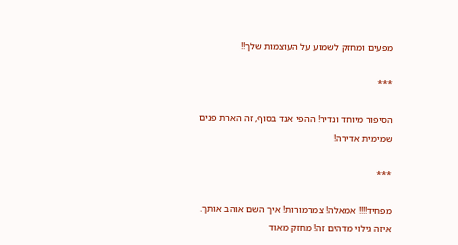מפעים ומחזק לשמוע על העוצמות שלך!!

***

הסיפור מיוחד ונדיר! ההפי אנד בסוף, זה הארת פנים שמימית אדירה!

***

מפחיד!!!! אמאלה! צמרמורות! איך השם אוהב אותך. איזה גילוי מדהים זה! מחזק מאוד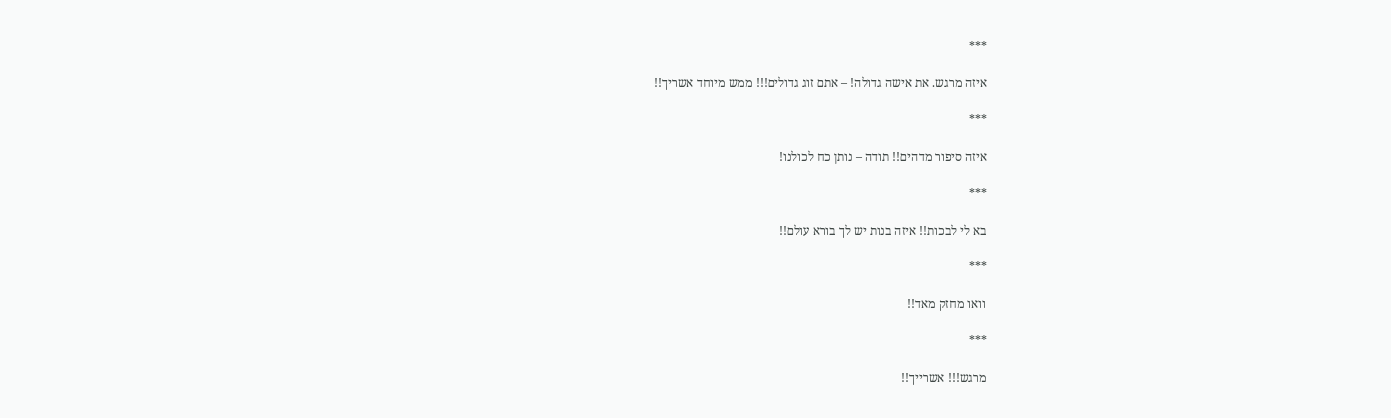***

איזה מרגש. את אישה גדולה! – אתם זוג גדולים!!! ממש מיוחד אשריך!!

***

איזה סיפור מדהים!! תודה – נותן כח לכולנו!

***

בא לי לבכות!! איזה בנות יש לך בורא עולם!!

***

וואו מחזק מאד!!

***

מרגש!!! אשרייך!!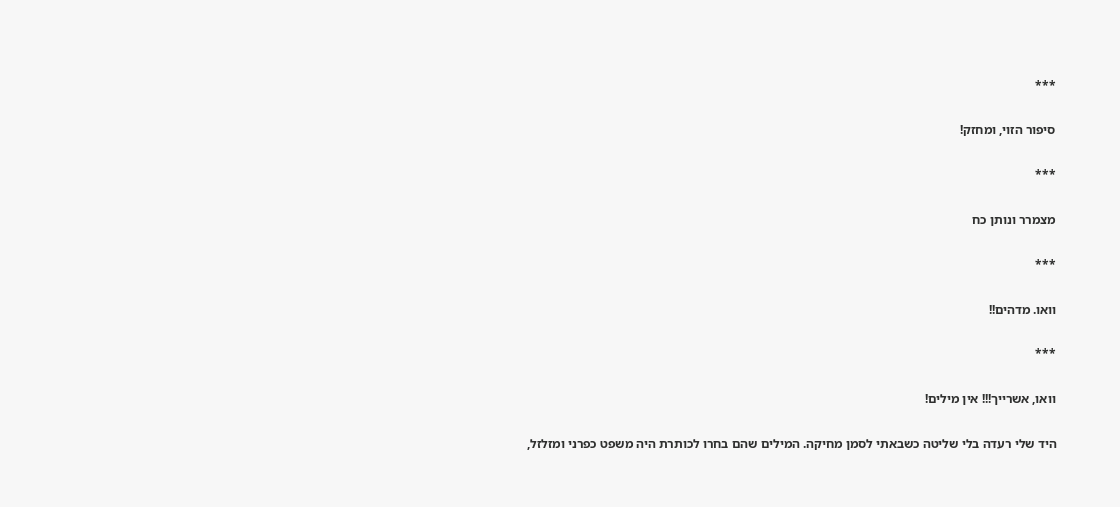***

סיפור הזוי, ומחזק!

***

מצמרר ונותן כח

***

וואו. מדהים!!

***

וואו, אשרייך!!! אין מילים!

היד שלי רעדה בלי שליטה כשבאתי לסמן מחיקה. המילים שהם בחרו לכותרת היה משפט כפרני ומזלזל,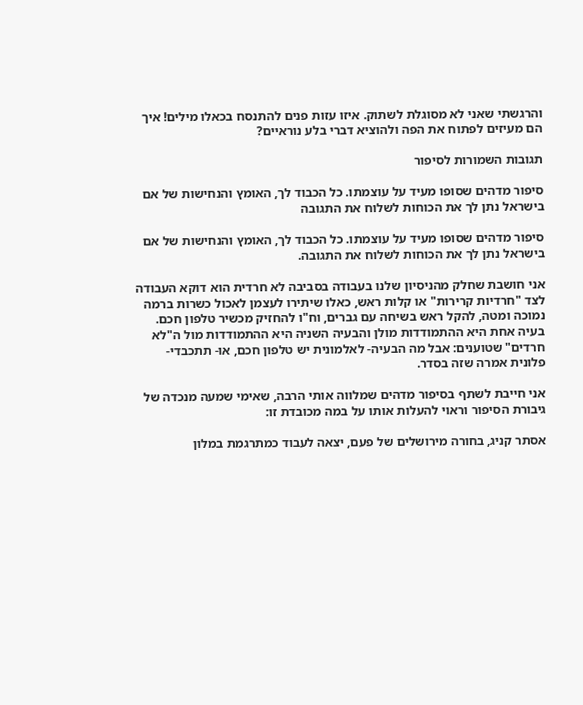והרגשתי שאני לא מסוגלת לשתוק. איזו עזות פנים להתנסח בכאלו מילים! איך הם מעיזים לפתוח את הפה ולהוציא דברי בלע נוראיים?

תגובות השמורות לסיפור

סיפור מדהים שסופו מעיד על עוצמתו. כל הכבוד לך, האומץ והנחישות של אם בישראל נתן לך את הכוחות לשלוח את התגובה

סיפור מדהים שסופו מעיד על עוצמתו. כל הכבוד לך, האומץ והנחישות של אם בישראל נתן לך את הכוחות לשלוח את התגובה.

אני חושבת שחלק מהניסיון שלנו בעבודה בסביבה לא חרדית הוא דוקא העבודה לצד "חרדיות קרירות" או קלות ראש, כאלו שיתירו לעצמן לאכול כשרות ברמה נמוכה ומטה, להקל ראש בשיחה עם גברים, וח"ו להחזיק מכשיר טלפון חכם. בעיה אחת היא ההתמודדות מולן והבעיה השניה היא ההתמודדות מול ה"לא חרדים" שטוענים: אבל מה הבעיה- לאלמונית יש טלפון חכם, או- תתכבדי- פלונית אמרה שזה בסדר.

אני חייבת לשתף בסיפור מדהים שמלווה אותי הרבה, שאימי שמעה מנכדה של גיבורת הסיפור וראוי להעלות אותו על במה מכובדת זו:

אסתר קניג, בחורה מירושלים של פעם, יצאה לעבוד כמתרגמת במלון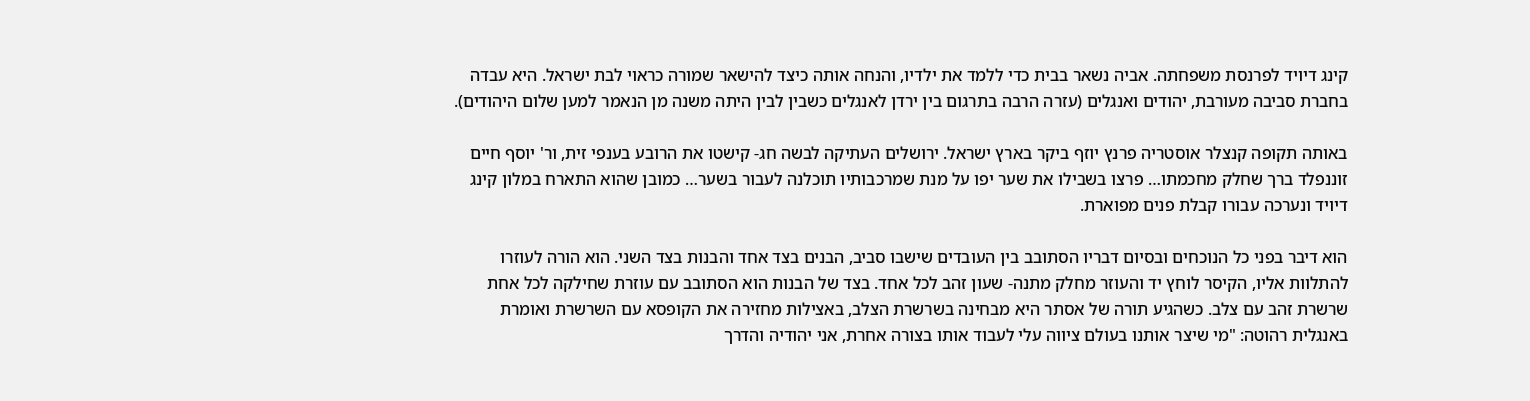קינג דיויד לפרנסת משפחתה. אביה נשאר בבית כדי ללמד את ילדיו, והנחה אותה כיצד להישאר שמורה כראוי לבת ישראל. היא עבדה בחברת סביבה מעורבת, יהודים ואנגלים (עזרה הרבה בתרגום בין ירדן לאנגלים כשבין לבין היתה משנה מן הנאמר למען שלום היהודים).

באותה תקופה קנצלר אוסטריה פרנץ יוזף ביקר בארץ ישראל. ירושלים העתיקה לבשה חג- קישטו את הרובע בענפי זית, ור' יוסף חיים זוננפלד ברך שחלק מחכמתו… פרצו בשבילו את שער יפו על מנת שמרכבותיו תוכלנה לעבור בשער… כמובן שהוא התארח במלון קינג דיויד ונערכה עבורו קבלת פנים מפוארת.

הוא דיבר בפני כל הנוכחים ובסיום דבריו הסתובב בין העובדים שישבו סביב, הבנים בצד אחד והבנות בצד השני. הוא הורה לעוזרו להתלוות אליו, הקיסר לוחץ יד והעוזר מחלק מתנה- שעון זהב לכל אחד. בצד של הבנות הוא הסתובב עם עוזרת שחילקה לכל אחת שרשרת זהב עם צלב. כשהגיע תורה של אסתר היא מבחינה בשרשרת הצלב, באצילות מחזירה את הקופסא עם השרשרת ואומרת באנגלית רהוטה: "מי שיצר אותנו בעולם ציווה עלי לעבוד אותו בצורה אחרת, אני יהודיה והדרך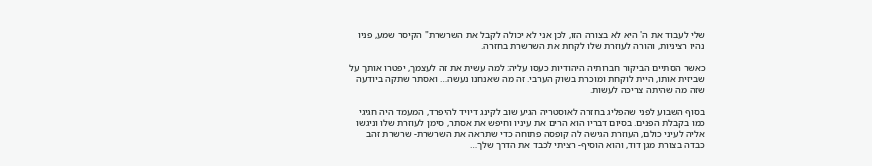שלי לעבוד את ה' היא לא בצורה הזו, לכן אני לא יכולה לקבל את השרשרת" הקיסר שמע, פניו נהיו רציניות, והורה לעוזרת שלו לקחת את השרשרת בחזרה.

כאשר הסתיים הביקור חברותיה היהודיות כעסו עליה: למה עשית את זה לעצמך, יפטרו אותך על שביזית אותו, היית לוקחת ומוכרת בשוק הערבי. זה מה שאנחנו נעשה… ואסתר שתקה ביודעה שזה מה שהיתה צריכה לעשות.

בסוף השבוע לפני שהפליג בחזרה לאוסטריה הגיע שוב לקינג דיויד להיפרד, המעמד היה חגיגי כמו בקבלת הפנים. בסיום דבריו הוא הרים את עיניו וחיפש את אסתר, סימן לעוזרת שלו וניגשו אליה לעיני כולם, העוזרת הגישה לה קופסה פתוחה כדי שתראה את השרשרת- שרשרת זהב כבדה בצורת מגן דוד, והוא הוסיף- רציתי לכבד את הדרך שלך…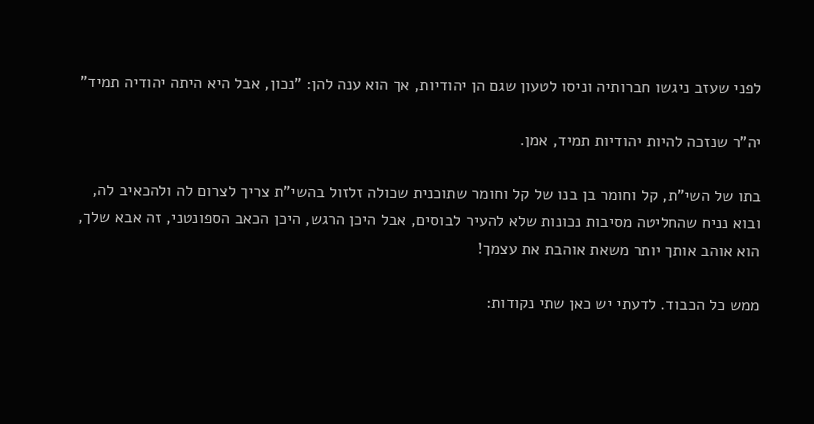לפני שעזב ניגשו חברותיה וניסו לטעון שגם הן יהודיות, אך הוא ענה להן: "נכון, אבל היא היתה יהודיה תמיד"

יה"ר שנזכה להיות יהודיות תמיד, אמן.

בתו של השי"ת, קל וחומר בן בנו של קל וחומר שתוכנית שכולה זלזול בהשי"ת צריך לצרום לה ולהכאיב לה, ובוא נניח שהחליטה מסיבות נכונות שלא להעיר לבוסים, אבל היכן הרגש, היכן הכאב הספונטני, זה אבא שלך, הוא אוהב אותך יותר משאת אוהבת את עצמך!

ממש כל הכבוד. לדעתי יש כאן שתי נקודות: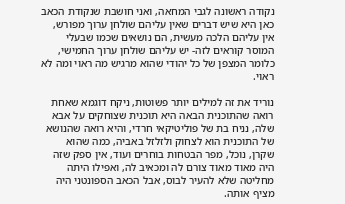נקודה ראשונה לגבי המחאה, ואני חושבת שנקודת הכאב כאן היא שיש דברים שאין עליהם שולחן ערוך מפורש, אין עליהם הלכה מעשית, הם נושאים שכמו שבעלי המוסר קוראים לזה- יש עליהם שולחן ערוך החמישי, כלומר המצפן של כל יהודי שהוא מרגיש מה ראוי ומה לא ראוי.

נוריד את זה למילים יותר פשוטות, ניקח דוגמא שאחת רואה שהתוכנית הבאה היא תוכנית שצוחקים על אבא שלה, נניח בת של פוליטיקאי חרדי, והיא רואה שהנושא של התוכנית הוא לצחוק ולזלזל באביה, כמה שהוא שקרן, נוכל, מפר הבטחות בוחרים ועוד, אין ספק שזה היה מאוד מאוד צורם לה ומכאיב לה, ואפילו היתה מחליטה שלא להעיר לבוס, אבל הכאב הספונטני היה מציף אותה.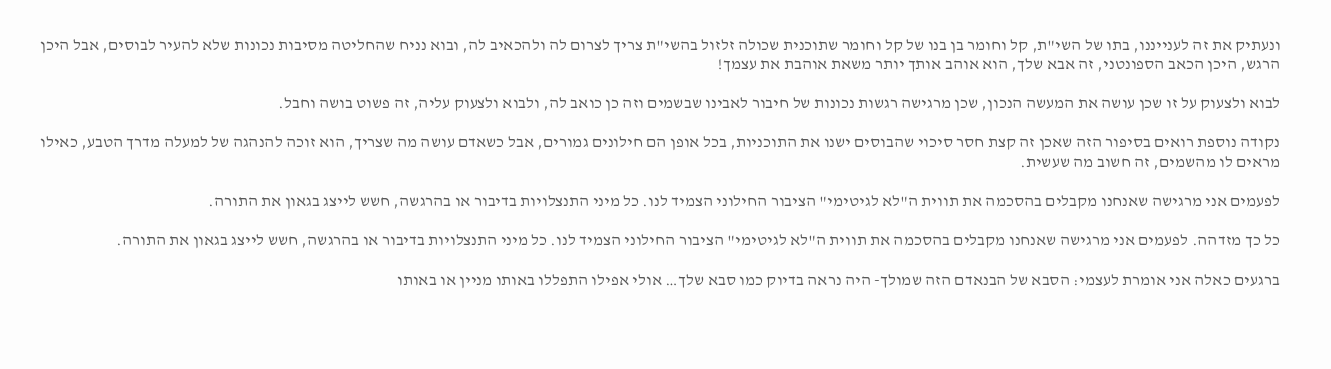ונעתיק את זה לענייננו, בתו של השי"ת, קל וחומר בן בנו של קל וחומר שתוכנית שכולה זלזול בהשי"ת צריך לצרום לה ולהכאיב לה, ובוא נניח שהחליטה מסיבות נכונות שלא להעיר לבוסים, אבל היכן הרגש, היכן הכאב הספונטני, זה אבא שלך, הוא אוהב אותך יותר משאת אוהבת את עצמך!

לבוא ולצעוק על זו שכן עושה את המעשה הנכון, שכן מרגישה רגשות נכונות של חיבור לאבינו שבשמים וזה כן כואב לה, ולבוא ולצעוק עליה, זה פשוט בושה וחבל.

נקודה נוספת רואים בסיפור הזה שאכן זה קצת חסר סיכוי שהבוסים ישנו את התוכניות, בכל אופן הם חילונים גמורים, אבל כשאדם עושה מה שצריך, הוא זוכה להנהגה של למעלה מדרך הטבע, כאילו מראים לו מהשמים, זה חשוב מה שעשית.

לפעמים אני מרגישה שאנחנו מקבלים בהסכמה את תווית ה"לא לגיטימי" הציבור החילוני הצמיד לנו. כל מיני התנצלויות בדיבור או בהרגשה, חשש לייצג בגאון את התורה.

כל כך מזדהה. לפעמים אני מרגישה שאנחנו מקבלים בהסכמה את תווית ה"לא לגיטימי" הציבור החילוני הצמיד לנו. כל מיני התנצלויות בדיבור או בהרגשה, חשש לייצג בגאון את התורה.

ברגעים כאלה אני אומרת לעצמי: הסבא של הבנאדם הזה שמולך- היה נראה בדיוק כמו סבא שלך… אולי אפילו התפללו באותו מניין או באותו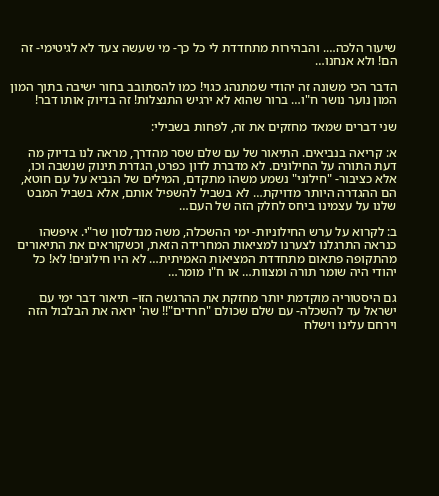שיעור הלכה…. והבהירות מתחדדת לי כל כך- מי שעשה צעד לא לגיטימי- זה הם! ולא אנחנו…

הדבר הכי משונה זה יהודי שמתנהג כגוי! כמו להסתובב בחור ישיבה בתוך המון המון נוער נושר ח"ו… ברור שהוא לא ירגיש התנצלות! זה בדיוק אותו דבר!

שני דברים שמאד מחזקים את זה, לפחות בשבילי:

א: קריאה בנביאים. התיאור של עם שלם שסר מהדרך, מראה לנו בדיוק מה דעת התורה על החילונים. לא מדברת לדון כפרט, הגדרת תינוק שנשבה וכו, אלא כציבור- "חילוני" נשמע משהו מתקדם, המילים של הנביא על עם חוטא, הם ההגדרה היותר מדויקת… לא בשביל להשפיל אותם, אלא בשביל המבט שלנו על עצמינו ביחס לחלק הזה של העם…

ב: לקרוא על ערש החילוניות- ימי ההשכלה, משה מנדלסון שר"י. איפשהו כנראה התרגלנו לצערנו למציאות המחרידה הזאת, וכשקוראים את התיאורים מהתקופה פתאום מתחדדת המציאות האמיתית… לא היו חילונים! לא! כל יהודי היה שומר תורה ומצוות… או ח"ו מומר…

גם היסטוריה מוקדמת יותר מחזקת את ההרגשה הזו– תיאור דבר ימי עם ישראל עד להשכלה- עם שלם שכולם "חרדים"!! שה' יראה את הבלבול הזה וירחם עלינו וישלח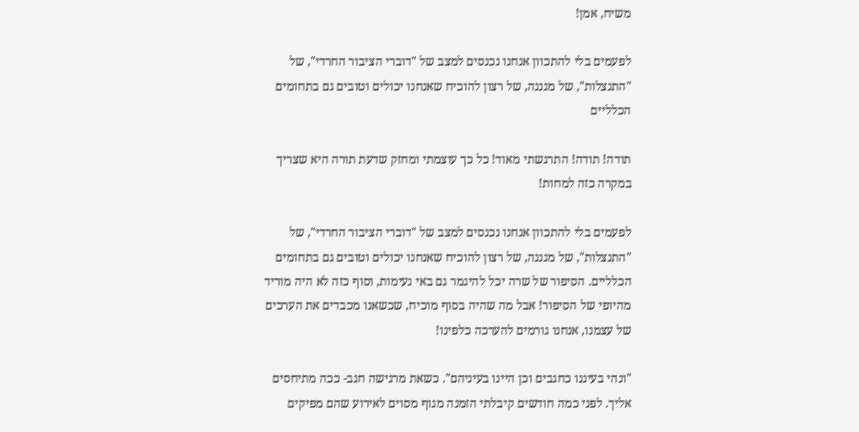משיח, אמן!

לפעמים בלי להתכוון אנחנו נכנסים למצב של "דוברי הציבור החרדי", של "התנצלות", של מגננה, של רצון להוכיח שאנחנו יכולים וטובים גם בתחומים הכלליים

תודה! תודה! התרגשתי מאוד! כל כך עוצמתי ומחזק שדעת תורה היא שצריך במקרה כזה למחות!

לפעמים בלי להתכוון אנחנו נכנסים למצב של "דוברי הציבור החרדי", של "התנצלות", של מגננה, של רצון להוכיח שאנחנו יכולים וטובים גם בתחומים הכלליים. הסיפור של שרה יכל להיגמר גם באי נעימות, וסוף כזה לא היה מוריד מהיופי של הסיפור! אבל מה שהיה בסוף מוכיח, שכשאנו מכבדים את הערכים של עצמנו, אנחנו גורמים להערכה כלפינו!

"ונהי בעיננו כחגבים וכן היינו בעיניהם". כשאת מרגישה חגב- ככה מתיחסים אליך. לפני כמה חודשים קיבלתי הזמנה מגוף מסוים לאירוע שהם מפיקים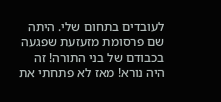לעובדים בתחום שלי. היתה שם פרסומת מזעזעת שפגעה בכבודם של בני התורה! זה היה נורא! מאז לא פתחתי את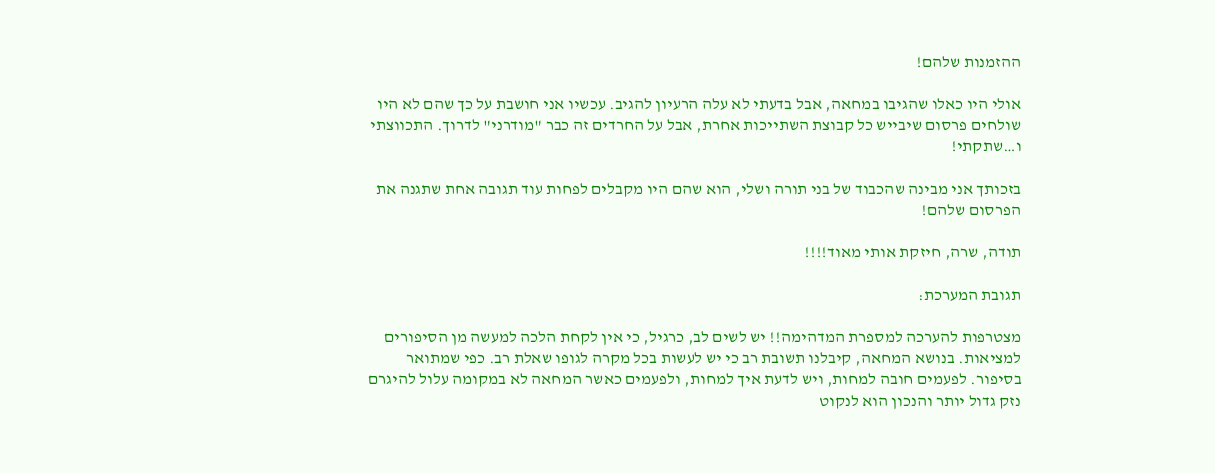ההזמנות שלהם!

אולי היו כאלו שהגיבו במחאה, אבל בדעתי לא עלה הרעיון להגיב. עכשיו אני חושבת על כך שהם לא היו שולחים פרסום שיבייש כל קבוצת השתייכות אחרת, אבל על החרדים זה כבר "מודרני" לדרוך. התכווצתי ו…שתקתי!

בזכותך אני מבינה שהכבוד של בני תורה ושלי, הוא שהם היו מקבלים לפחות עוד תגובה אחת שתגנה את הפרסום שלהם!

תודה, שרה, חיזקת אותי מאוד!!!!

תגובת המערכת:

מצטרפות להערכה למספרת המדהימה!! יש לשים לב, כרגיל, כי אין לקחת הלכה למעשה מן הסיפורים למציאות. בנושא המחאה, קיבלנו תשובת רב כי יש לעשות בכל מקרה לגופו שאלת רב. כפי שמתואר בסיפור. לפעמים חובה למחות, ויש לדעת איך למחות, ולפעמים כאשר המחאה לא במקומה עלול להיגרם נזק גדול יותר והנכון הוא לנקוט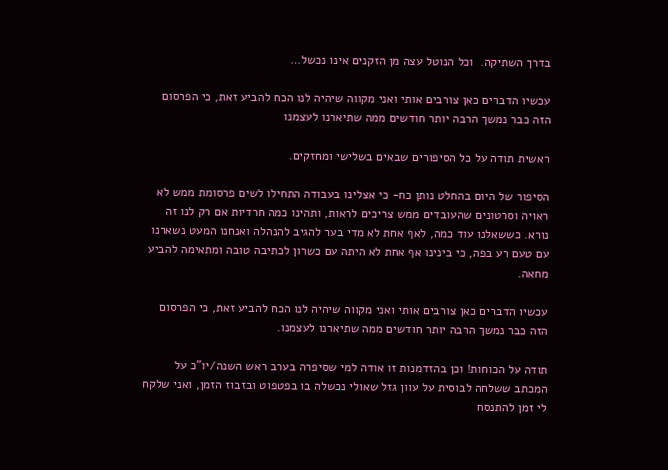בדרך השתיקה.  וכל הנוטל עצה מן הזקנים אינו נכשל…

עכשיו הדברים כאן צורבים אותי ואני מקווה שיהיה לנו הכח להביע זאת, כי הפרסום הזה כבר נמשך הרבה יותר חודשים ממה שתיארנו לעצמנו

ראשית תודה על כל הסיפורים שבאים בשלישי ומחזקים.

הסיפור של היום בהחלט נותן כח- כי אצלינו בעבודה התחילו לשים פרסומת ממש לא ראויה וסרטונים שהעובדים ממש צריכים לראות, ותהינו כמה חרדיות אם רק לנו זה נורא. כששאלנו עוד כמה, לאף אחת לא מדי בער להגיב להנהלה ואנחנו המעט נשארנו עם טעם רע בפה, כי בינינו אף אחת לא היתה עם כשרון לכתיבה טובה ומתאימה להביע מחאה.

עכשיו הדברים כאן צורבים אותי ואני מקווה שיהיה לנו הכח להביע זאת, כי הפרסום הזה כבר נמשך הרבה יותר חודשים ממה שתיארנו לעצמנו.

תודה על הכוחות! וכן בהזדמנות זו אודה למי שסיפרה בערב ראש השנה/יו"כ על המכתב ששלחה לבוסית על עוון גזל שאולי נכשלה בו בפטפוט ובזבוז הזמן, ואני שלקח לי זמן להתנסח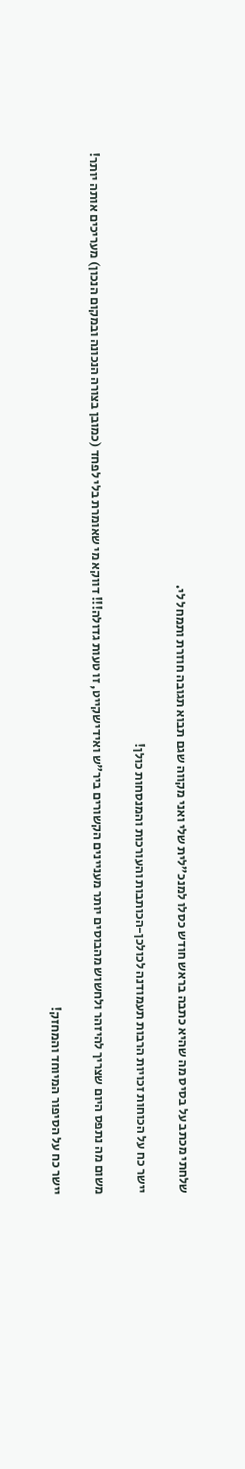שלחתי מכתב על בסיס מה שהיא כתבה בראש חודש כסלו למנכ"לית שלי ואני מקווה שגם תבוא תגובה חוזרת ותמחל לי.

יישר כח על הכוחות זכויות הרבות תעמודנה לכולכן-הכותבות והעורכות והמנסחות כולן!

משום מה נתפס היום שצריך להיזהר ולחשוש מהבוסים יותר מעניינים הקשורים ביר"ש ואידישקייט, זו טעות גדולה!!! דווקא מי שאומרת בלי לפחד (כמובן בצורה הנכונה ובמקום הנכון) מעריכים אותה יותר!

יישר כח על הסיפור המיוחד והמחזק!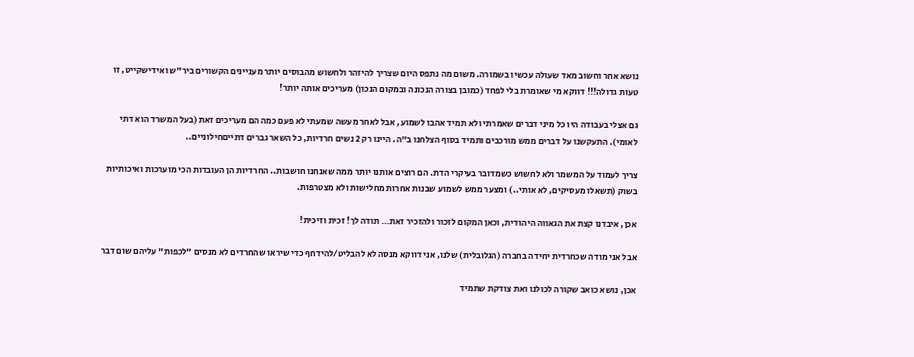נושא אחר וחשוב מאד שעולה עכשיו בשמורה. משום מה נתפס היום שצריך להיזהר ולחשוש מהבוסים יותר מעניינים הקשורים ביר"ש ואידישקייט, זו טעות גדולה!!! דווקא מי שאומרת בלי לפחד (כמובן בצורה הנכונה ובמקום הנכון) מעריכים אותה יותר!

גם אצלי בעבודה היו כל מיני דברים שאמרתי ולא תמיד אהבו לשמוע, אבל לאחר מעשה שמעתי לא פעם כמה הם מעריכים זאת (בעל המשרד הוא דתי לאומי). התעקשנו על דברים ממש מורכבים ותמיד בסוף הצלחנו ב"ה. היינו רק 2 נשים חרדיות, כל השאר גברים דתייםחילוניים..

צריך לעמוד על המשמר ולא לחשוש כשמדובר בעיקרי הדת. הם רוצים אותנו יותר ממה שאנחנו חושבות.. החרדיות הן העובדות הכי מוערכות ואיכותיות בשוק (תשאלו מעסיקים, לא אותי..) ומצער ממש לשמוע שבנות אחרות מחלישות ולא מצטרפות.

אכן, איבדנו קצת את הגאווה היהודית, וכאן המקום לזכור ולהזכיר זאת… תודה לך! זכית וזיכית!

אבל אני מודה שכחרדית יחידה בחברה (הגלובלית) שלנו, אני דווקא מנסה לא להבליט/להידחף כדי שיראו שהחרדים לא מנסים "לכפות" עליהם שום דבר

אכן, נושא כואב שקורה לכולנו ואת צודקת שתמיד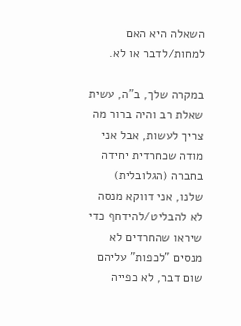השאלה היא האם למחות/לדבר או לא.

במקרה שלך, ב"ה, עשית שאלת רב והיה ברור מה צריך לעשות, אבל אני מודה שכחרדית יחידה בחברה (הגלובלית) שלנו, אני דווקא מנסה לא להבליט/להידחף כדי שיראו שהחרדים לא מנסים "לכפות" עליהם שום דבר, לא כפייה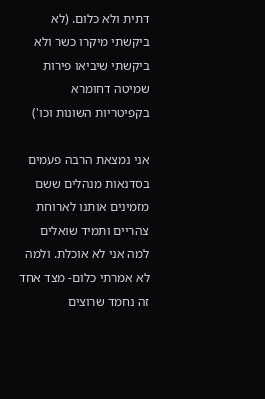דתית ולא כלום. (לא ביקשתי מיקרו כשר ולא ביקשתי שיביאו פירות שמיטה דחומרא בקפיטריות השונות וכו')

אני נמצאת הרבה פעמים בסדנאות מנהלים ששם מזמינים אותנו לארוחת צהריים ותמיד שואלים למה אני לא אוכלת. ולמה לא אמרתי כלום- מצד אחד זה נחמד שרוצים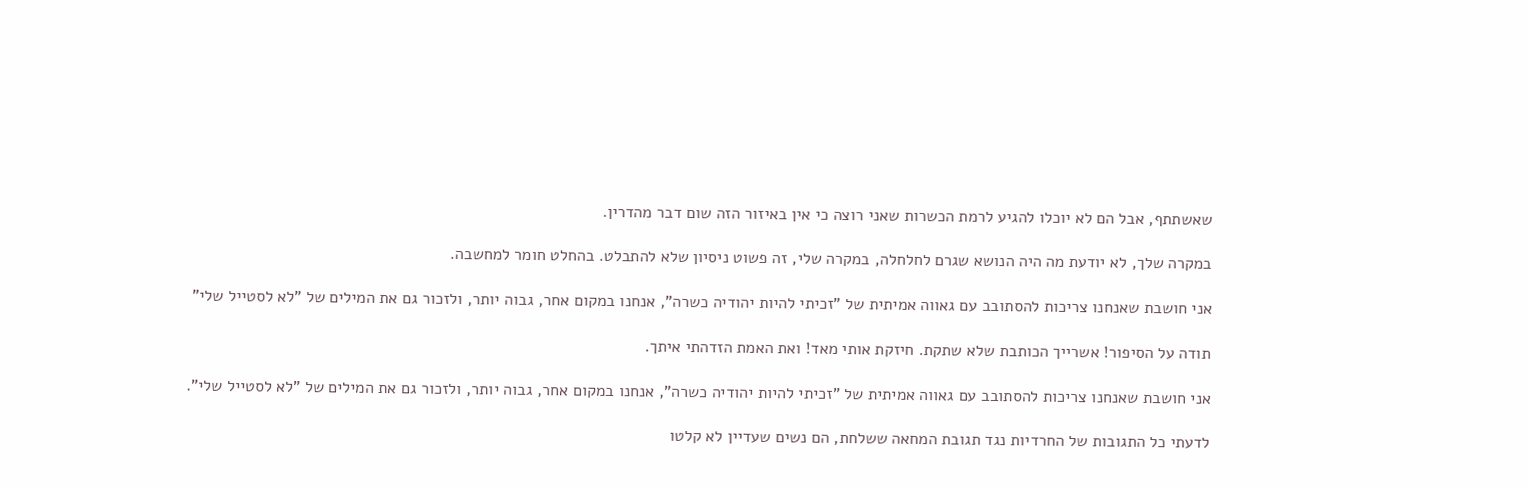שאשתתף, אבל הם לא יוכלו להגיע לרמת הכשרות שאני רוצה כי אין באיזור הזה שום דבר מהדרין.

במקרה שלך, לא יודעת מה היה הנושא שגרם לחלחלה, במקרה שלי, זה פשוט ניסיון שלא להתבלט. בהחלט חומר למחשבה.

אני חושבת שאנחנו צריכות להסתובב עם גאווה אמיתית של "זכיתי להיות יהודיה כשרה", אנחנו במקום אחר, גבוה יותר, ולזכור גם את המילים של "לא לסטייל שלי"

תודה על הסיפור! אשרייך הכותבת שלא שתקת. חיזקת אותי מאד! ואת האמת הזדהתי איתך.

אני חושבת שאנחנו צריכות להסתובב עם גאווה אמיתית של "זכיתי להיות יהודיה כשרה", אנחנו במקום אחר, גבוה יותר, ולזכור גם את המילים של "לא לסטייל שלי".

לדעתי כל התגובות של החרדיות נגד תגובת המחאה ששלחת, הם נשים שעדיין לא קלטו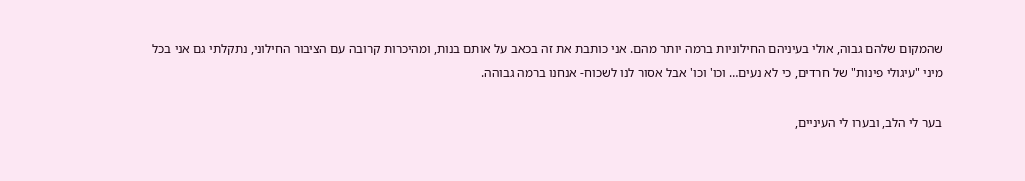שהמקום שלהם גבוה, אולי בעיניהם החילוניות ברמה יותר מהם. אני כותבת את זה בכאב על אותם בנות, ומהיכרות קרובה עם הציבור החילוני, נתקלתי גם אני בכל מיני "עיגולי פינות" של חרדים, כי לא נעים… וכו' וכו' אבל אסור לנו לשכוח- אנחנו ברמה גבוהה.

בער לי הלב, ובערו לי העיניים,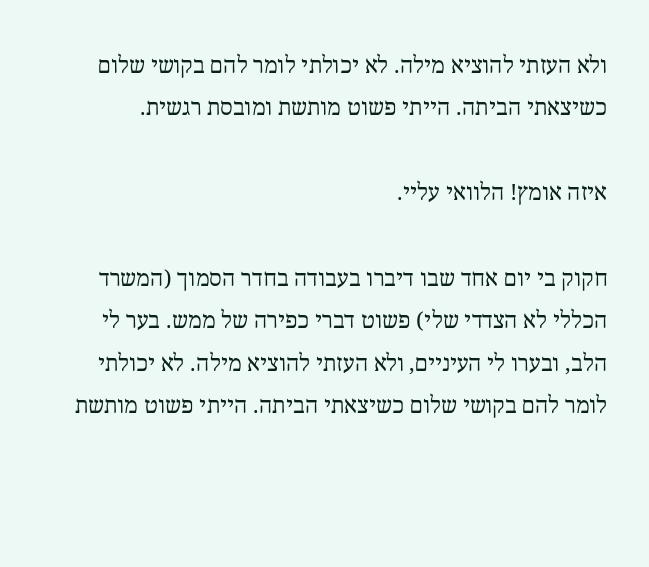ולא העזתי להוציא מילה. לא יכולתי לומר להם בקושי שלום כשיצאתי הביתה. הייתי פשוט מותשת ומובסת רגשית.

איזה אומץ! הלוואי עליי.

חקוק בי יום אחד שבו דיברו בעבודה בחדר הסמוך (המשרד הכללי לא הצדדי שלי) פשוט דברי כפירה של ממש. בער לי הלב, ובערו לי העיניים, ולא העזתי להוציא מילה. לא יכולתי לומר להם בקושי שלום כשיצאתי הביתה. הייתי פשוט מותשת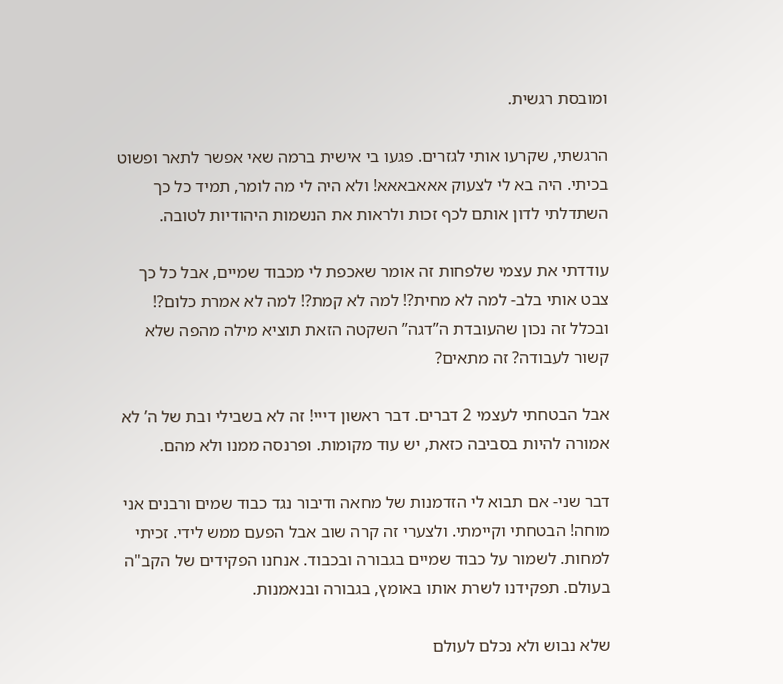ומובסת רגשית.

הרגשתי, שקרעו אותי לגזרים. פגעו בי אישית ברמה שאי אפשר לתאר ופשוט בכיתי. היה בא לי לצעוק אאאבאאא! ולא היה לי מה לומר, תמיד כל כך השתדלתי לדון אותם לכף זכות ולראות את הנשמות היהודיות לטובה.

עודדתי את עצמי שלפחות זה אומר שאכפת לי מכבוד שמיים, אבל כל כך צבט אותי בלב- למה לא מחית?! למה לא קמת?! למה לא אמרת כלום?! ובכלל זה נכון שהעובדת ה”דגה” השקטה הזאת תוציא מילה מהפה שלא קשור לעבודה? זה מתאים?

אבל הבטחתי לעצמי 2 דברים. דבר ראשון דייי! זה לא בשבילי ובת של ה’ לא אמורה להיות בסביבה כזאת, יש עוד מקומות. ופרנסה ממנו ולא מהם.

דבר שני- אם תבוא לי הזדמנות של מחאה ודיבור נגד כבוד שמים ורבנים אני מוחה! הבטחתי וקיימתי. ולצערי זה קרה שוב אבל הפעם ממש לידי. זכיתי למחות. לשמור על כבוד שמיים בגבורה ובכבוד. אנחנו הפקידים של הקב"ה בעולם. תפקידנו לשרת אותו באומץ, בגבורה ובנאמנות.

שלא נבוש ולא נכלם לעולם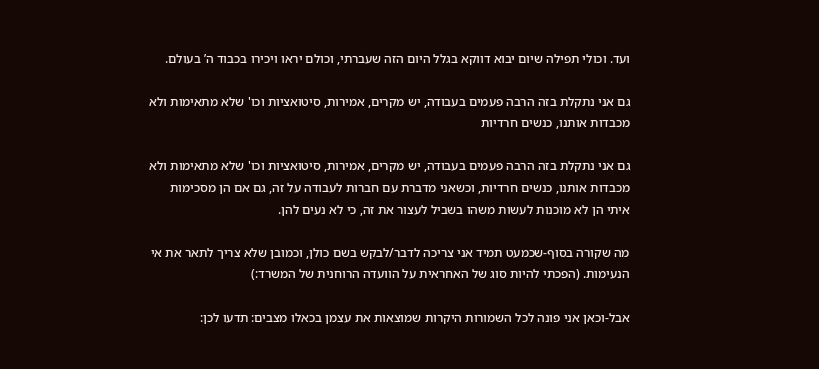ועד. וכולי תפילה שיום יבוא דווקא בגלל היום הזה שעברתי, וכולם יראו ויכירו בכבוד ה’ בעולם.

גם אני נתקלת בזה הרבה פעמים בעבודה, יש מקרים, אמירות, סיטואציות וכו' שלא מתאימות ולא מכבדות אותנו, כנשים חרדיות

גם אני נתקלת בזה הרבה פעמים בעבודה, יש מקרים, אמירות, סיטואציות וכו' שלא מתאימות ולא מכבדות אותנו, כנשים חרדיות, וכשאני מדברת עם חברות לעבודה על זה, גם אם הן מסכימות איתי הן לא מוכנות לעשות משהו בשביל לעצור את זה, כי לא נעים להן.

מה שקורה בסוף-שכמעט תמיד אני צריכה לדבר/לבקש בשם כולן, וכמובן שלא צריך לתאר את אי הנעימות. (הפכתי להיות סוג של האחראית על הוועדה הרוחנית של המשרד:)

אבל-וכאן אני פונה לכל השמורות היקרות שמוצאות את עצמן בכאלו מצבים: תדעו לכן: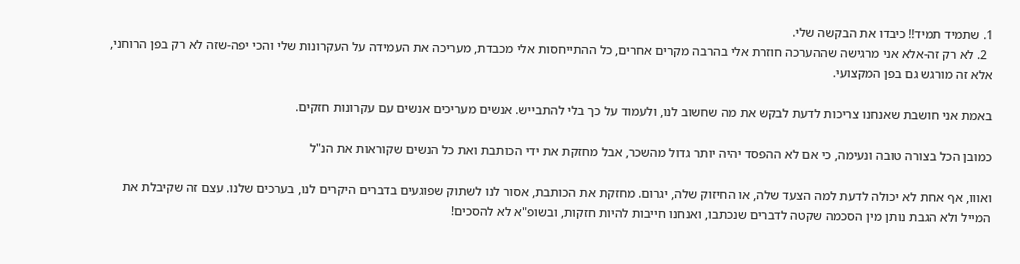1. שתמיד תמיד!! כיבדו את הבקשה שלי.
  2. לא רק זה-אלא אני מרגישה שההערכה חוזרת אלי בהרבה מקרים אחרים, כל ההתייחסות אלי מכבדת, מעריכה את העמידה על העקרונות שלי והכי יפה-שזה לא רק בפן הרוחני, אלא זה מורגש גם בפן המקצועי.

באמת אני חושבת שאנחנו צריכות לדעת לבקש את מה שחשוב לנו, ולעמוד על כך בלי להתבייש. אנשים מעריכים אנשים עם עקרונות חזקים.

כמובן הכל בצורה טובה ונעימה, כי אם לא ההפסד יהיה יותר גדול מהשכר, אבל מחזקת את ידי הכותבת ואת כל הנשים שקוראות את הנ"ל

ואווו, אף אחת לא יכולה לדעת למה הצעד שלה, או החיזוק שלה, יגרום. מחזקת את הכותבת, אסור לנו לשתוק שפוגעים בדברים היקרים לנו, בערכים שלנו. עצם זה שקיבלת את המייל ולא הגבת נותן מין הסכמה שקטה לדברים שנכתבו, ואנחנו חייבות להיות חזקות, ובשופ"א לא להסכים!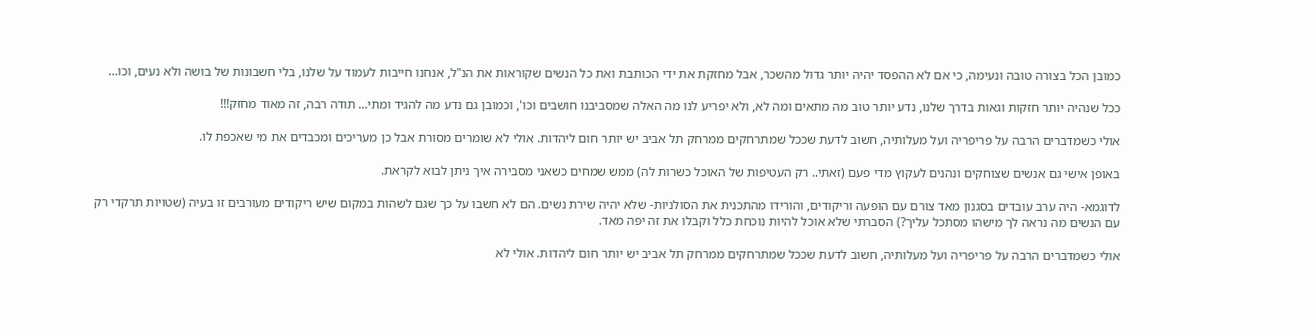כמובן הכל בצורה טובה ונעימה, כי אם לא ההפסד יהיה יותר גדול מהשכר, אבל מחזקת את ידי הכותבת ואת כל הנשים שקוראות את הנ"ל, אנחנו חייבות לעמוד על שלנו, בלי חשבונות של בושה ולא נעים, וכו…

ככל שנהיה יותר חזקות וגאות בדרך שלנו, נדע יותר טוב מה מתאים ומה לא, ולא יפריע לנו מה האלה שמסביבנו חושבים וכו', וכמובן גם נדע מה להגיד ומתי… תודה רבה, זה מאוד מחזק!!!

אולי כשמדברים הרבה על פריפריה ועל מעלותיה, חשוב לדעת שככל שמתרחקים ממרחק תל אביב יש יותר חום ליהדות. אולי לא שומרים מסורת אבל כן מעריכים ומכבדים את מי שאכפת לו.

באופן אישי גם אנשים שצוחקים ונהנים לעקוץ מדי פעם (זאתי.. רק העטיפות של האוכל כשרות לה) ממש שמחים כשאני מסבירה איך ניתן לבוא לקראת.

לדוגמא- היה ערב עובדים בסגנון מאד צורם עם הופעה וריקודים, והורידו מהתכנית את הסולניות- שלא יהיה שירת נשים. הם לא חשבו על כך שגם לשהות במקום שיש ריקודים מעורבים זו בעיה (שטויות תרקדי רק עם הנשים מה נראה לך מישהו מסתכל עליך?) הסברתי שלא אוכל להיות נוכחת כלל וקבלו את זה יפה מאד.

אולי כשמדברים הרבה על פריפריה ועל מעלותיה, חשוב לדעת שככל שמתרחקים ממרחק תל אביב יש יותר חום ליהדות. אולי לא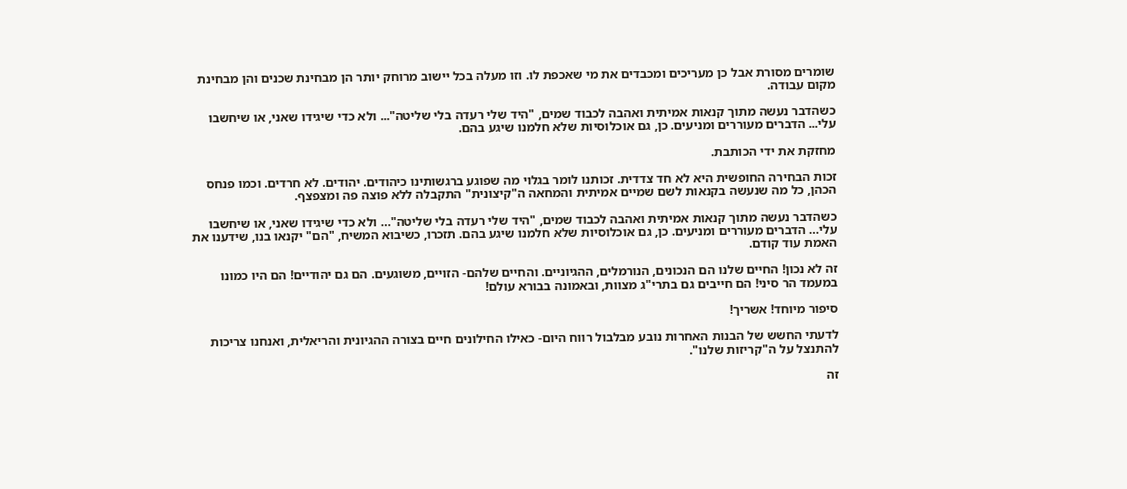שומרים מסורת אבל כן מעריכים ומכבדים את מי שאכפת לו. וזו מעלה בכל יישוב מרוחק יותר הן מבחינת שכנים והן מבחינת מקום עבודה.

כשהדבר נעשה מתוך קנאות אמיתית ואהבה לכבוד שמים, "היד שלי רעדה בלי שליטה"... ולא כדי שיגידו שאני, או שיחשבו עלי... הדברים מעוררים ומניעים. כן, גם אוכלוסיות שלא חלמנו שיגע בהם.

מחזקת את ידי הכותבת.

זכות הבחירה החופשית היא לא חד צדדית. זכותנו לומר בגלוי מה שפוגע ברגשותינו כיהודים. יהודים. לא חרדים. וכמו פנחס הכהן, כל מה שנעשה בקנאות לשם שמיים אמיתית והמחאה ה"קיצונית" התקבלה ללא פוצה פה ומצפצף.

כשהדבר נעשה מתוך קנאות אמיתית ואהבה לכבוד שמים, "היד שלי רעדה בלי שליטה"… ולא כדי שיגידו שאני, או שיחשבו עלי… הדברים מעוררים ומניעים. כן, גם אוכלוסיות שלא חלמנו שיגע בהם. תזכרו, כשיבוא המשיח, "הם" יקנאו בנו, שידענו את האמת עוד קודם.

זה לא נכון! החיים שלנו הם הנכונים, הנורמלים, ההגיוניים. והחיים שלהם- הזויים, משוגעים. הם גם יהודיים! הם היו כמונו במעמד הר סיני! הם חייבים גם בתרי"ג מצוות, ובאמונה בבורא עולם!

סיפור מיוחד! אשריך!

לדעתי החשש של הבנות האחרות נובע מבלבול רווח היום- כאילו החילונים חיים בצורה ההגיונית והריאלית, ואנחנו צריכות להתנצל על ה"קריזות שלנו".

זה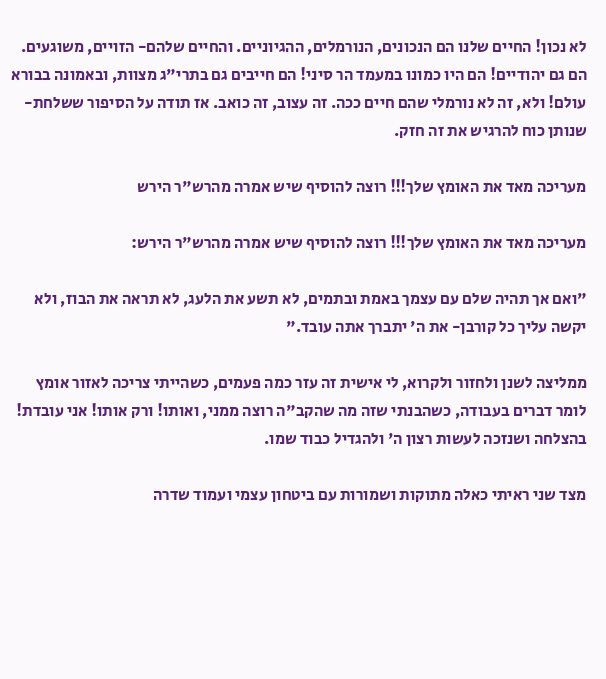לא נכון! החיים שלנו הם הנכונים, הנורמלים, ההגיוניים. והחיים שלהם- הזויים, משוגעים. הם גם יהודיים! הם היו כמונו במעמד הר סיני! הם חייבים גם בתרי"ג מצוות, ובאמונה בבורא עולם! ולא, זה לא נורמלי שהם חיים ככה. זה עצוב, זה כואב. אז תודה על הסיפור ששלחת- שנותן כוח להרגיש את זה חזק.

מעריכה מאד את האומץ שלך!!! רוצה להוסיף שיש אמרה מהרש"ר הירש

מעריכה מאד את האומץ שלך!!! רוצה להוסיף שיש אמרה מהרש"ר הירש:

"ואם אך תהיה שלם עם עצמך באמת ובתמים, לא תשע את הלעג, לא תראה את הבוז, ולא יקשה עליך כל קורבן- את ה' יתברך אתה עובד."

ממליצה לשנן ולחזור ולקרוא, לי אישית זה עזר כמה פעמים, כשהייתי צריכה לאזור אומץ לומר דברים בעבודה, כשהבנתי שזה מה שהקב"ה רוצה ממני, ואותו! ורק אותו! אני עובדת! בהצלחה ושנזכה לעשות רצון ה' ולהגדיל כבוד שמו.

מצד שני ראיתי כאלה מתוקות ושמורות עם ביטחון עצמי ועמוד שדרה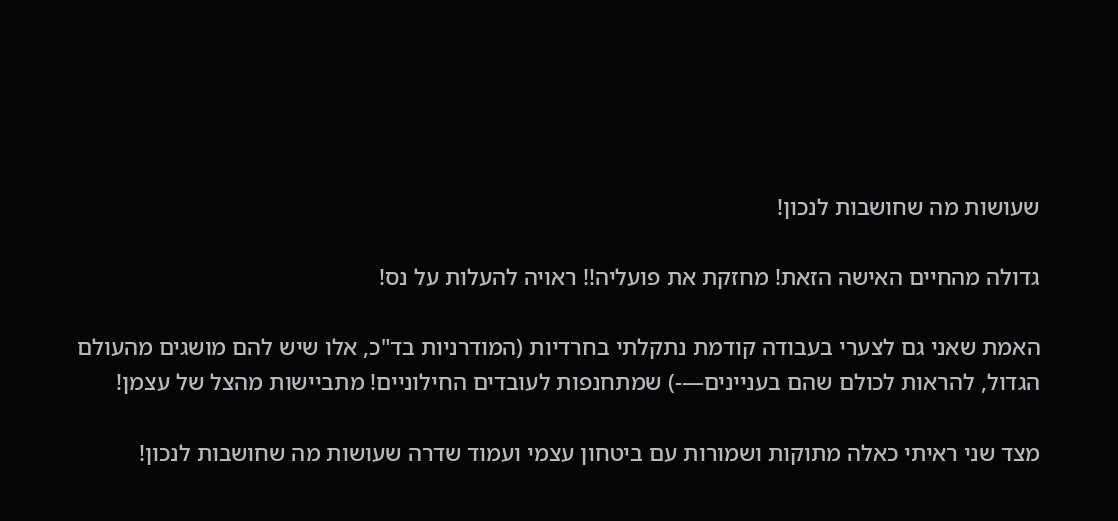שעושות מה שחושבות לנכון!

גדולה מהחיים האישה הזאת! מחזקת את פועליה!! ראויה להעלות על נס!

האמת שאני גם לצערי בעבודה קודמת נתקלתי בחרדיות (המודרניות בד"כ, אלו שיש להם מושגים מהעולם הגדול, להראות לכולם שהם בעניינים—-) שמתחנפות לעובדים החילוניים! מתביישות מהצל של עצמן!

מצד שני ראיתי כאלה מתוקות ושמורות עם ביטחון עצמי ועמוד שדרה שעושות מה שחושבות לנכון!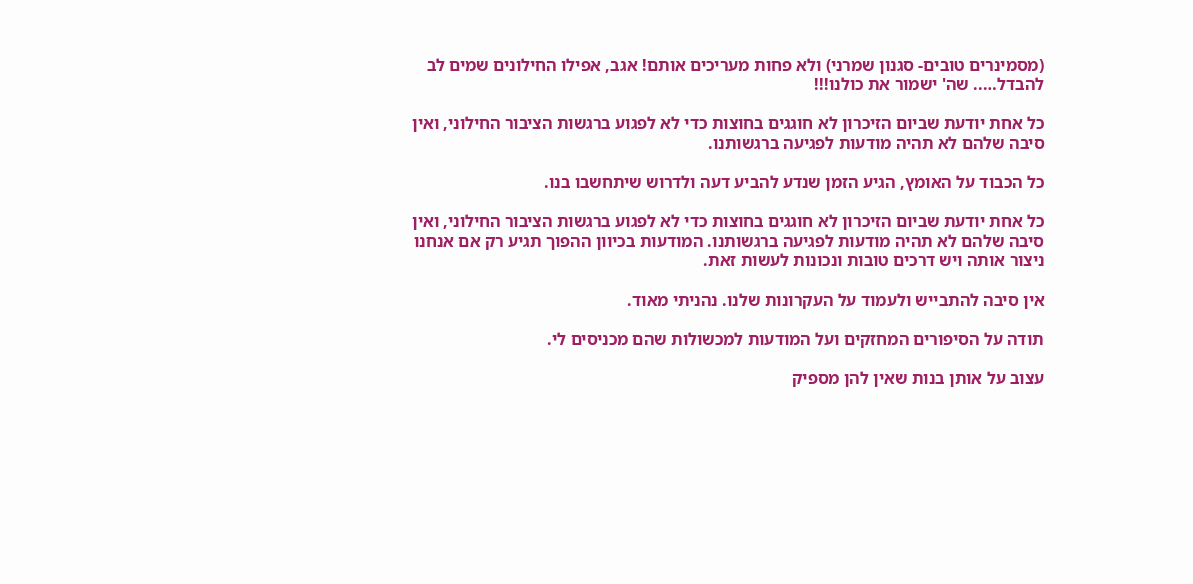(מסמינרים טובים- סגנון שמרני) ולא פחות מעריכים אותם! אגב, אפילו החילונים שמים לב להבדל….. שה' ישמור את כולנו!!!

כל אחת יודעת שביום הזיכרון לא חוגגים בחוצות כדי לא לפגוע ברגשות הציבור החילוני, ואין סיבה שלהם לא תהיה מודעות לפגיעה ברגשותנו.

כל הכבוד על האומץ, הגיע הזמן שנדע להביע דעה ולדרוש שיתחשבו בנו.

כל אחת יודעת שביום הזיכרון לא חוגגים בחוצות כדי לא לפגוע ברגשות הציבור החילוני, ואין סיבה שלהם לא תהיה מודעות לפגיעה ברגשותנו. המודעות בכיוון ההפוך תגיע רק אם אנחנו ניצור אותה ויש דרכים טובות ונכונות לעשות זאת.

אין סיבה להתבייש ולעמוד על העקרונות שלנו. נהניתי מאוד.

תודה על הסיפורים המחזקים ועל המודעות למכשולות שהם מכניסים לי.

עצוב על אותן בנות שאין להן מספיק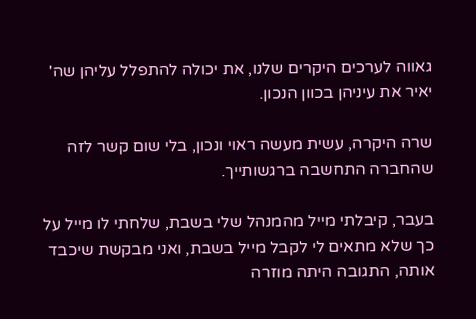גאווה לערכים היקרים שלנו, את יכולה להתפלל עליהן שה' יאיר את עיניהן בכוון הנכון.

שרה היקרה, עשית מעשה ראוי ונכון, בלי שום קשר לזה שהחברה התחשבה ברגשותייך.

בעבר, קיבלתי מייל מהמנהל שלי בשבת, שלחתי לו מייל על כך שלא מתאים לי לקבל מייל בשבת, ואני מבקשת שיכבד אותה, התגובה היתה מוזרה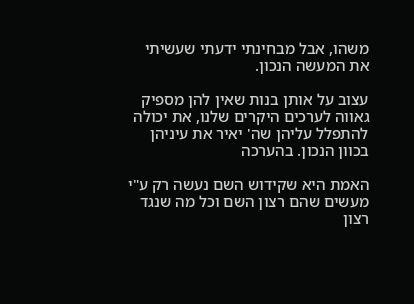משהו, אבל מבחינתי ידעתי שעשיתי את המעשה הנכון.

עצוב על אותן בנות שאין להן מספיק גאווה לערכים היקרים שלנו, את יכולה להתפלל עליהן שה' יאיר את עיניהן בכוון הנכון. בהערכה

האמת היא שקידוש השם נעשה רק ע"י מעשים שהם רצון השם וכל מה שנגד רצון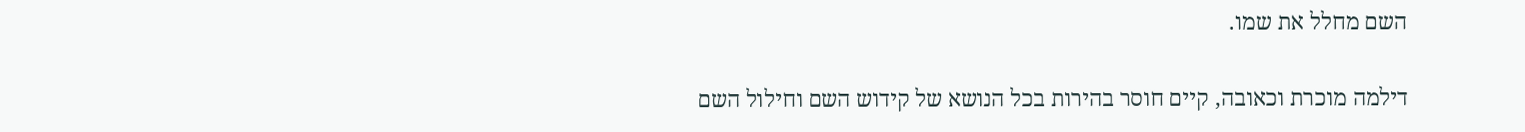השם מחלל את שמו.

דילמה מוכרת וכאובה, קיים חוסר בהירות בכל הנושא של קידוש השם וחילול השם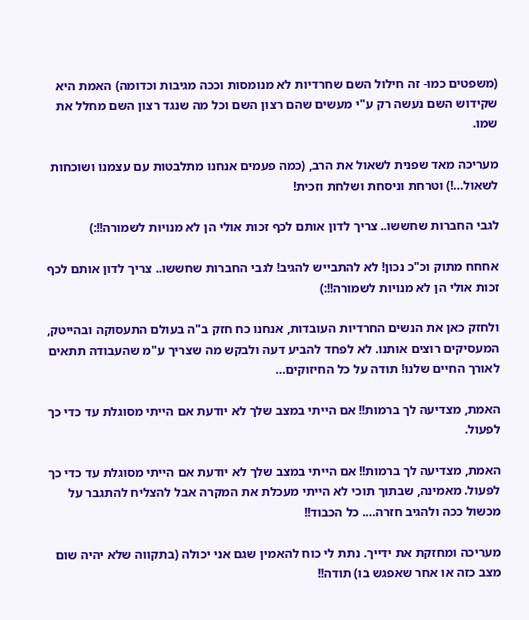(משפטים כמו- זה חילול השם שחרדיות לא מנומסות וככה מגיבות וכדומה) האמת היא שקידוש השם נעשה רק ע"י מעשים שהם רצון השם וכל מה שנגד רצון השם מחלל את שמו.

מעריכה מאד שפנית לשאול את הרב, (כמה פעמים אנחנו מתלבטות עם עצמנו ושוכחות לשאול…!) וטרחת וניסחת ושלחת וזכית!

לגבי החברות שחששו.. צריך לדון אותם לכף זכות אולי הן לא מנויות לשמורה!!:)

אחחח מתוק וכ"כ נכון! לא להתבייש להגיב! לגבי החברות שחששו.. צריך לדון אותם לכף זכות אולי הן לא מנויות לשמורה!!:)

ולחזק כאן את הנשים החרדיות העובדות, אנחנו כח חזק ב"ה בעולם התעסוקה ובהייטק, המעסיקים רוצים אותנו. לא לפחד להביע דעה ולבקש מה שצריך ע"מ שהעבודה תתאים לאורך החיים שלנו! תודה על כל החיזוקים…

האמת, מצדיעה לך ברמות!! אם הייתי במצב שלך לא יודעת אם הייתי מסוגלת עד כדי כך לפעול.

האמת, מצדיעה לך ברמות!! אם הייתי במצב שלך לא יודעת אם הייתי מסוגלת עד כדי כך לפעול. מאמינה, שבתוך תוכי לא הייתי מעכלת את המקרה אבל להצליח להתגבר על מכשול ככה ולהגיב חזרה…. כל הכבוד!!

מעריכה ומחזקת את ידייך. נתת לי כוח להאמין שגם אני יכולה (בתקווה שלא יהיה שום מצב כזה או אחר שאפגש בו) תודה!!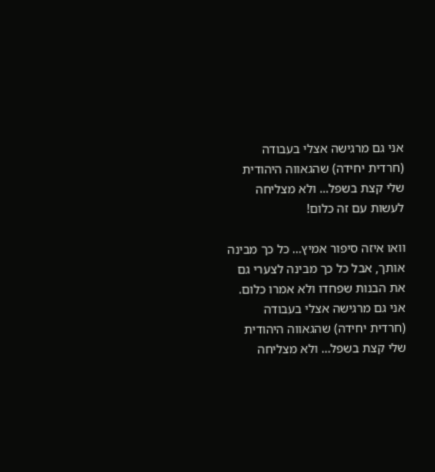אני גם מרגישה אצלי בעבודה (חרדית יחידה) שהגאווה היהודית שלי קצת בשפל... ולא מצליחה לעשות עם זה כלום!

וואו איזה סיפור אמיץ… כל כך מבינה אותך, אבל כל כך מבינה לצערי גם את הבנות שפחדו ולא אמרו כלום. אני גם מרגישה אצלי בעבודה (חרדית יחידה) שהגאווה היהודית שלי קצת בשפל… ולא מצליחה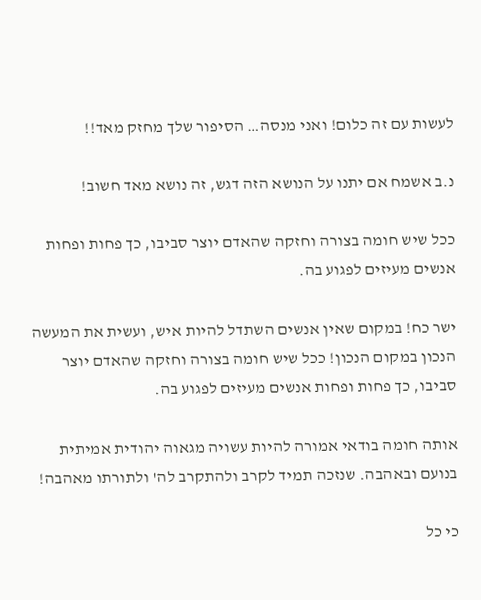לעשות עם זה כלום! ואני מנסה… הסיפור שלך מחזק מאד!!

נ.ב אשמח אם יתנו על הנושא הזה דגש, זה נושא מאד חשוב!

ככל שיש חומה בצורה וחזקה שהאדם יוצר סביבו, כך פחות ופחות אנשים מעיזים לפגוע בה.

ישר כח! במקום שאין אנשים השתדל להיות איש, ועשית את המעשה הנכון במקום הנכון! ככל שיש חומה בצורה וחזקה שהאדם יוצר סביבו, כך פחות ופחות אנשים מעיזים לפגוע בה.

אותה חומה בודאי אמורה להיות עשויה מגאוה יהודית אמיתית בנועם ובאהבה. שנזכה תמיד לקרב ולהתקרב לה' ולתורתו מאהבה!

כי כל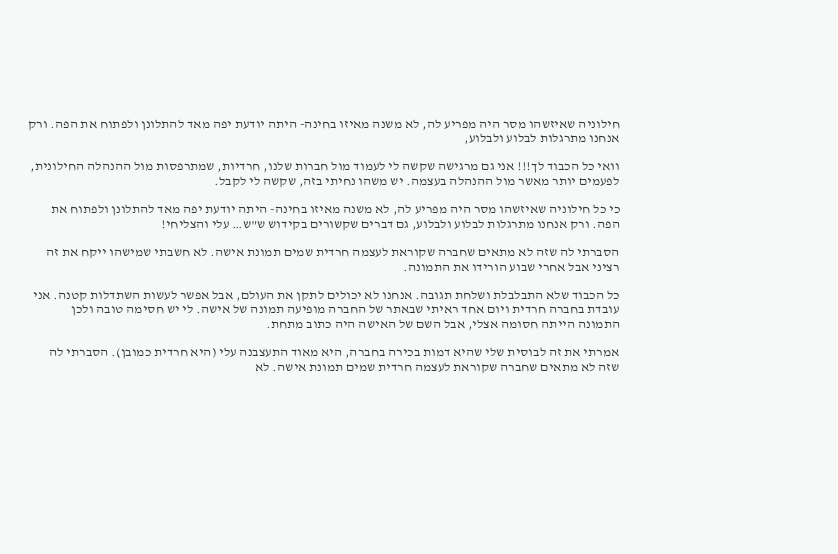חילוניה שאיזשהו מסר היה מפריע לה, לא משנה מאיזו בחינה- היתה יודעת יפה מאד להתלונן ולפתוח את הפה. ורק אנחנו מתרגלות לבלוע ולבלוע,

וואי כל הכבוד לך!!! אני גם מרגישה שקשה לי לעמוד מול חברות שלנו, חרדיות, שמתרפסות מול ההנהלה החילונית, לפעמים יותר מאשר מול ההנהלה בעצמה. יש משהו נחיתי בזה, שקשה לי לקבל.

כי כל חילוניה שאיזשהו מסר היה מפריע לה, לא משנה מאיזו בחינה- היתה יודעת יפה מאד להתלונן ולפתוח את הפה. ורק אנחנו מתרגלות לבלוע ולבלוע, גם דברים שקשורים בקידוש ש"ש… עלי והצליחי!

הסברתי לה שזה לא מתאים שחברה שקוראת לעצמה חרדית שמים תמונת אישה. לא חשבתי שמישהו ייקח את זה רציני אבל אחרי שבוע הורידו את התמונה.

כל הכבוד שלא התבלבלת ושלחת תגובה. אנחנו לא יכולים לתקן את העולם, אבל אפשר לעשות השתדלות קטנה. אני עובדת בחברה חרדית ויום אחד ראיתי שבאתר של החברה מופיעה תמונה של אישה. לי יש חסימה טובה ולכן התמונה הייתה חסומה אצלי, אבל השם של האישה היה כתוב מתחת.

אמרתי את זה לבוסית שלי שהיא דמות בכירה בחברה, היא מאוד התעצבנה עלי (היא חרדית כמובן). הסברתי לה שזה לא מתאים שחברה שקוראת לעצמה חרדית שמים תמונת אישה. לא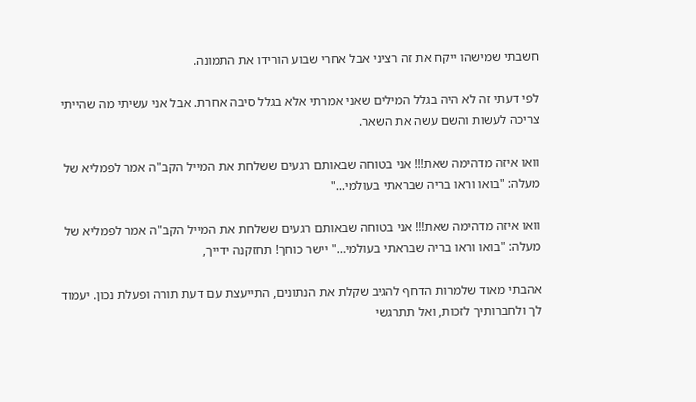חשבתי שמישהו ייקח את זה רציני אבל אחרי שבוע הורידו את התמונה.

לפי דעתי זה לא היה בגלל המילים שאני אמרתי אלא בגלל סיבה אחרת. אבל אני עשיתי מה שהייתי צריכה לעשות והשם עשה את השאר.

וואו איזה מדהימה שאת!!! אני בטוחה שבאותם רגעים ששלחת את המייל הקב"ה אמר לפמליא של מעלה: "בואו וראו בריה שבראתי בעולמי..."

וואו איזה מדהימה שאת!!! אני בטוחה שבאותם רגעים ששלחת את המייל הקב"ה אמר לפמליא של מעלה: "בואו וראו בריה שבראתי בעולמי…" יישר כוחך! תחזקנה ידייך,

אהבתי מאוד שלמרות הדחף להגיב שקלת את הנתונים, התייעצת עם דעת תורה ופעלת נכון. יעמוד לך ולחברותיך לזכות, ואל תתרגשי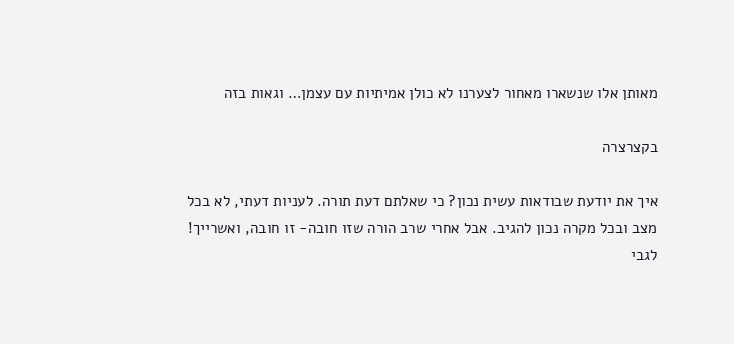מאותן אלו שנשארו מאחור לצערנו לא כולן אמיתיות עם עצמן… וגאות בזה

בקצרצרה

איך את יודעת שבודאות עשית נכון? כי שאלתם דעת תורה. לעניות דעתי, לא בכל מצב ובכל מקרה נכון להגיב. אבל אחרי שרב הורה שזו חובה- זו חובה, ואשרייך! לגבי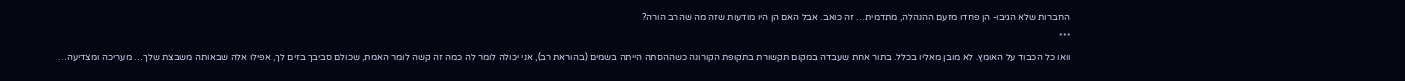החברות שלא הגיבו- הן פחדו מזעם ההנהלה, מתדמית… זה כואב. אבל האם הן היו מודעות שזה מה שהרב הורה?
***
וואו כל הכבוד על האומץ. לא מובן מאליו בכלל. בתור אחת שעבדה במקום תקשורת בתקופת הקורונה כשההסתה הייתה בשמים (בהוראת רב), אני יכולה לומר לה כמה זה קשה לומר האמת, שכולם סביבך בזים לך, אפילו אלה שבאותה משבצת שלך… מעריכה ומצדיעה…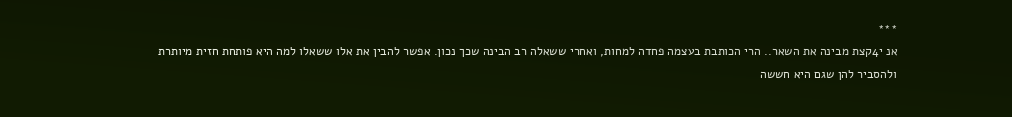***
אנ י4קצת מבינה את השאר.. הרי הכותבת בעצמה פחדה למחות, ואחרי ששאלה רב הבינה שכך נכון. אפשר להבין את אלו ששאלו למה היא פותחת חזית מיותרת ולהסביר להן שגם היא חששה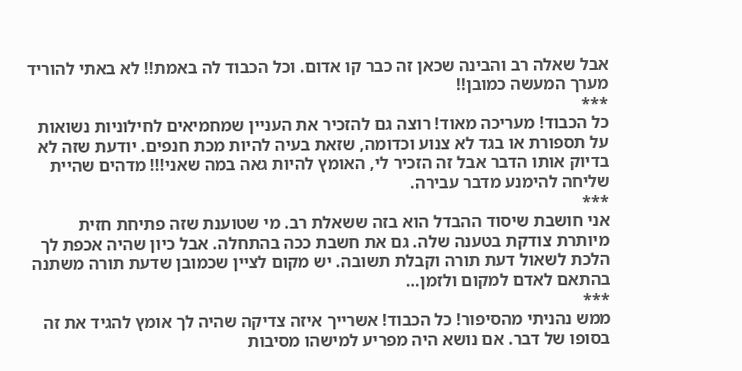אבל שאלה רב והבינה שכאן זה כבר קו אדום. וכל הכבוד לה באמת!! לא באתי להוריד מערך המעשה כמובן!!
***
כל הכבוד! מעריכה מאוד! רוצה גם להזכיר את העניין שמחמיאים לחילוניות נשואות על תספורת או בגד לא צנוע וכדומה, שזאת בעיה להיות מכת חנפים. יודעת שזה לא בדיוק אותו הדבר אבל זה הזכיר לי, האומץ להיות גאה במה שאני!!! מדהים שהיית שליחה להימנע מדבר עבירה.
***
אני חושבת שיסוד ההבדל הוא בזה ששאלת רב. מי שטוענת שזה פתיחת חזית מיותרת צודקת בטענה שלה. גם את חשבת ככה בהתחלה. אבל כיון שהיה אכפת לך הלכת לשאול דעת תורה וקבלת תשובה. יש מקום לציין שכמובן שדעת תורה משתנה בהתאם לאדם למקום ולזמן…
***
ממש נהניתי מהסיפור! כל הכבוד! אשרייך איזה צדיקה שהיה לך אומץ להגיד את זה בסופו של דבר. אם נושא היה מפריע למישהו מסיבות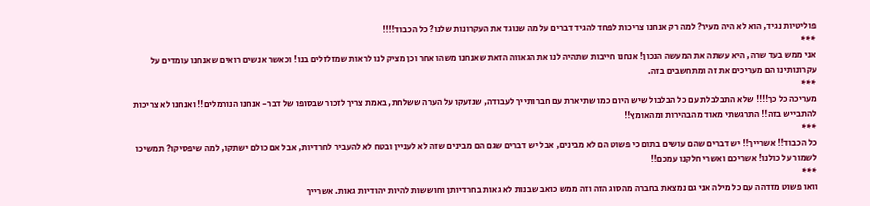פוליטיות נגיד, הוא לא היה מעיר? למה רק אנחנו צריכות לפחד להגיד דברים על מה שנוגד את העקרונות שלנו? כל הכבוד!!!!
***
אני ממש בעד שרה, היא עשתה את המעשה הנכון! אנחנו חייבות שתהיה לנו את הגאווה הזאת שאנחנו משהו אחר וכן מציק לנו לראות שמזלזלים בנו! וכאשר אנשים רואים שאנחנו עומדים על עקרונותינו הם מעריכים את זה ומתחשבים בזה.
***
מעריכה כל כך!!!! שלא התבלבלת עם כל הבלבול שיש היום כמו שתיארת עם חברותייך לעבודה, שנזעקו על הערה ששלחת, באמת צריך לזכור שבסופו של דבר- אנחנו הנורמלים!! ואנחנו לא צריכות להתבייש בזה!! התרגשתי מאוד מהבהירות ומהאומץ!!
***
כל הכבוד!! אשרייך!! יש דברים שהם עושים בתום כי פשוט הם לא מבינים, אבל יש דברים שגם הם מבינים שזה לא לעניין ובטח לא להעביר לחרדיות, אבל אם כולם ישתקו, למה שיפסיקו? תמשיכו לשמור על כולנו! אשריכם ואשרי חלקנו עמכם!!
***
וואו פשוט מזדהה עם כל מילה אני גם נמצאת בחברה מהסוג הזה וזה ממש כואב שבנות לא גאות בחרדיותן וחוששות להיות יהודיות גאות. אשרייך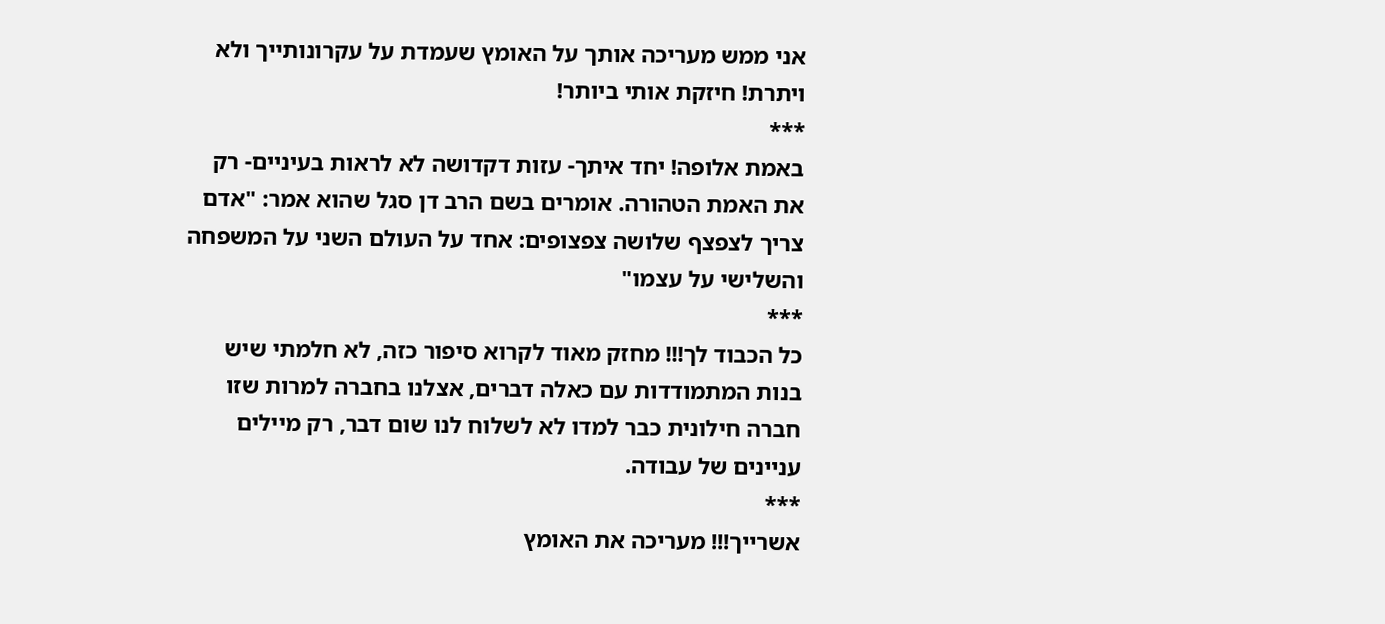אני ממש מעריכה אותך על האומץ שעמדת על עקרונותייך ולא ויתרת! חיזקת אותי ביותר!
***
באמת אלופה! יחד איתך- עזות דקדושה לא לראות בעיניים- רק את האמת הטהורה. אומרים בשם הרב דן סגל שהוא אמר: "אדם צריך לצפצף שלושה צפצופים: אחד על העולם השני על המשפחה והשלישי על עצמו"
***
כל הכבוד לך!!! מחזק מאוד לקרוא סיפור כזה, לא חלמתי שיש בנות המתמודדות עם כאלה דברים, אצלנו בחברה למרות שזו חברה חילונית כבר למדו לא לשלוח לנו שום דבר, רק מיילים עניינים של עבודה.
***
אשרייך!!! מעריכה את האומץ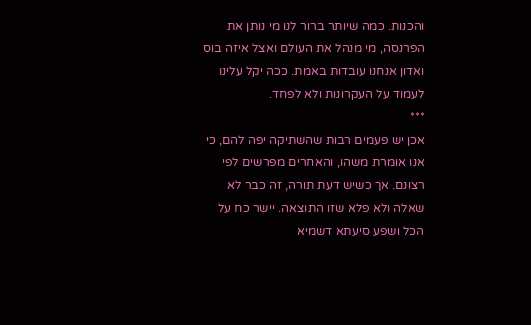והכנות. כמה שיותר ברור לנו מי נותן את הפרנסה, מי מנהל את העולם ואצל איזה בוס ואדון אנחנו עובדות באמת. ככה יקל עלינו לעמוד על העקרונות ולא לפחד.
***
אכן יש פעמים רבות שהשתיקה יפה להם, כי אנו אומרת משהו, והאחרים מפרשים לפי רצונם. אך כשיש דעת תורה, זה כבר לא שאלה ולא פלא שזו התוצאה. יישר כח על הכל ושפע סיעתא דשמיא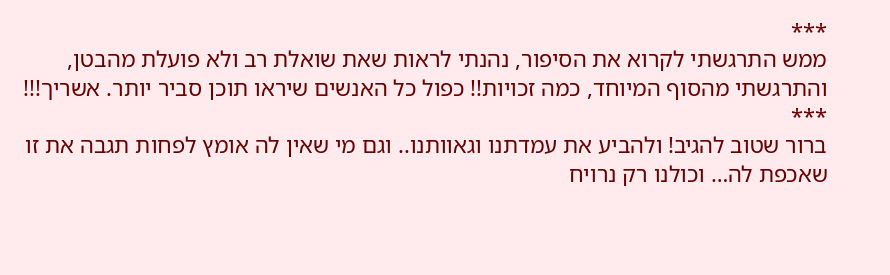***
ממש התרגשתי לקרוא את הסיפור, נהנתי לראות שאת שואלת רב ולא פועלת מהבטן, והתרגשתי מהסוף המיוחד, כמה זכויות!! כפול כל האנשים שיראו תוכן סביר יותר. אשריך!!!
***
ברור שטוב להגיב! ולהביע את עמדתנו וגאוותנו.. וגם מי שאין לה אומץ לפחות תגבה את זו שאכפת לה… וכולנו רק נרויח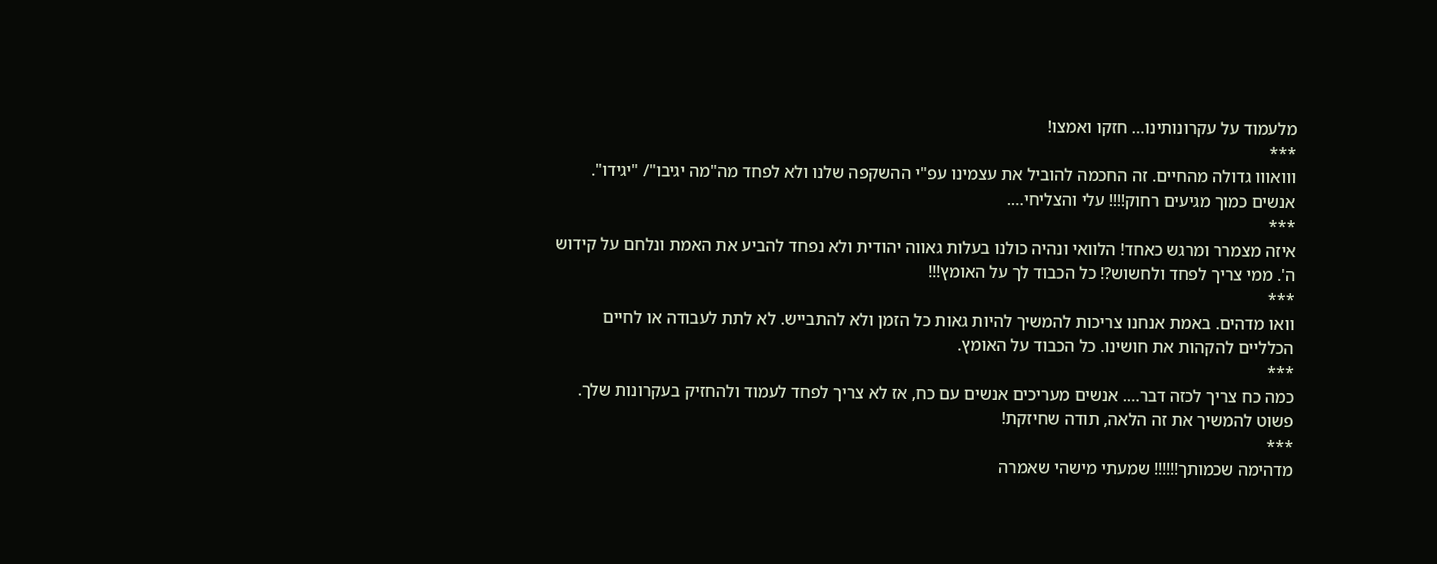מלעמוד על עקרונותינו… חזקו ואמצו!
***
ווואווו גדולה מהחיים. זה החכמה להוביל את עצמינו עפ"י ההשקפה שלנו ולא לפחד מה"מה יגיבו"/ "יגידו". אנשים כמוך מגיעים רחוק!!!! עלי והצליחי….
***
איזה מצמרר ומרגש כאחד! הלוואי ונהיה כולנו בעלות גאווה יהודית ולא נפחד להביע את האמת ונלחם על קידוש ה'. ממי צריך לפחד ולחשוש?! כל הכבוד לך על האומץ!!!
***
וואו מדהים. באמת אנחנו צריכות להמשיך להיות גאות כל הזמן ולא להתבייש. לא לתת לעבודה או לחיים הכלליים להקהות את חושינו. כל הכבוד על האומץ.
***
כמה כח צריך לכזה דבר…. אנשים מעריכים אנשים עם כח, אז לא צריך לפחד לעמוד ולהחזיק בעקרונות שלך. פשוט להמשיך את זה הלאה, תודה שחיזקת!
***
מדהימה שכמותך!!!!!! שמעתי מישהי שאמרה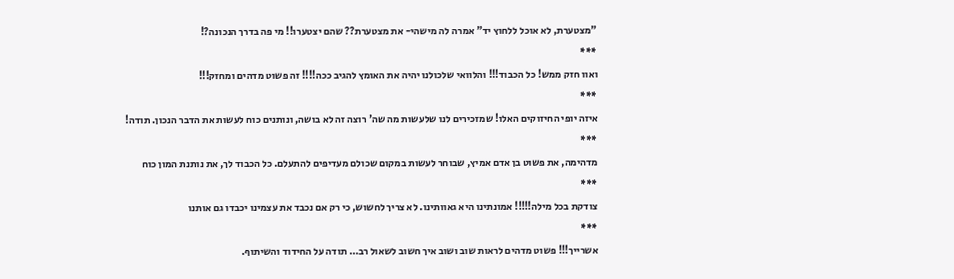"מצטערת, לא אוכל ללחוץ יד" אמרה לה מישהי- את מצטערת?? שהם יצטערו!! מי פה בדרך הנכונה?!
***
ואוו חזק ממש! כל הכבוד!!! והלוואי שלכולנו יהיה את האומץ להגיב ככה!!!! זה פשוט מדהים ומחזק!!!
***
איזה יופי החיזוקים האלו! שמזכירים לנו שלעשות מה שה' רוצה זה לא בושה, ונותנים כוח לעשות את הדבר הנכון. תודה!
***
מדהימה, את פשוט בן אדם אמיץ, שבוחר לעשות במקום שכולם מעדיפים להתעלם. כל הכבוד לך, את נותנת המון כוח
***
צודקת בכל מילה!!!!! אמונתינו היא גאוותינו. לא צריך לחשוש, כי רק אם נכבד את עצמינו יכבדו גם אותנו
***
אשרייך!!! פשוט מדהים לראות שוב ושוב איך חשוב לשאול רב… תודה על החידוד והשיתוף.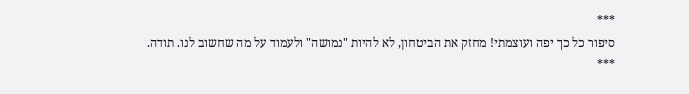***
סיפור כל כך יפה ועוצמתי! מחזק את הביטחון, לא להיות "נמושה" ולעמוד על מה שחשוב לנו. תודה.
***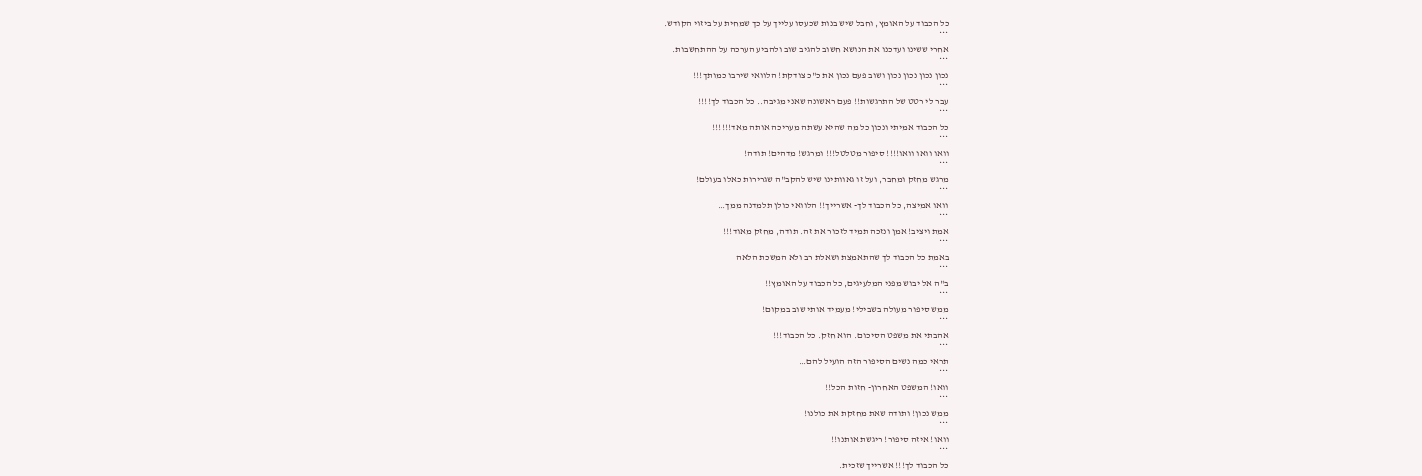כל הכבוד על האומץ, וחבל שיש בנות שכעסו עלייך על כך שמחית על ביזוי הקודש.
***
אחרי ששינו ועדכנו את הנושא חשוב להגיב שוב ולהביע הערכה על ההתחשבות.
***
נכון נכון נכון נכון ושוב פעם נכון את כ"כ צודקת! הלוואי שירבו כמותך!!!
***
עבר לי רטט של התרגשות!! פעם ראשונה שאני מגיבה.. כל הכבוד לך!!!!
***
כל הכבוד אמיתי ונכון כל מה שהיא עשתה מעריכה אותה מאד!!!!!!
***
וואו וואו וואו!!!! סיפור מטלטל!!! ומרגש! מדהים! תודה!
***
מרגש מחזק ומחבר, ועל זו גאוותינו שיש להקב"ה שגרירות כאלו בעולם!
***
וואו אמיצה, כל הכבוד לך- אשרייך!! הלוואי כולן תלמדנה ממך…
***
אמת ויציב! אמן ונזכה תמיד לזכור את זה. תודה, מחזק מאוד!!!
***
באמת כל הכבוד לך שהתאמצת ושאלת רב ולא המשכת הלאה
***
ב"ה אל יבוש מפני המלעיגים, כל הכבוד על האומץ!!
***
ממש סיפור מעולה בשבילי! מעמיד אותי שוב במקום!
***
אהבתי את משפט הסיכום. הוא חזק. כל הכבוד!!!
***
תראי כמה נשים הסיפור הזה הועיל להם…
***
וואו! המשפט האחרון- חזות הכל!!
***
ממש נכון! ותודה שאת מחזקת את כולנו!
***
וואו! איזה סיפור! ריגשת אותנו!!
***
כל הכבוד לך!!! אשרייך שזכית.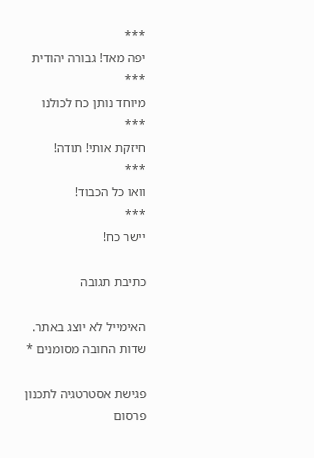***
יפה מאד! גבורה יהודית
***
מיוחד נותן כח לכולנו
***
חיזקת אותי! תודה!
***
וואו כל הכבוד!
***
יישר כח!

כתיבת תגובה

האימייל לא יוצג באתר. שדות החובה מסומנים *

פגישת אסטרטגיה לתכנון פרסום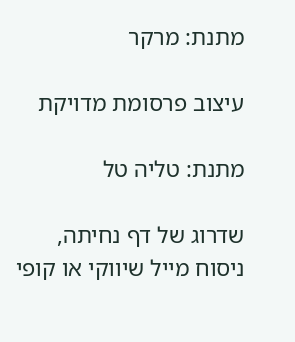מתנת: מרקר

עיצוב פרסומת מדויקת

מתנת: טליה טל

שדרוג של דף נחיתה, ניסוח מייל שיווקי או קופי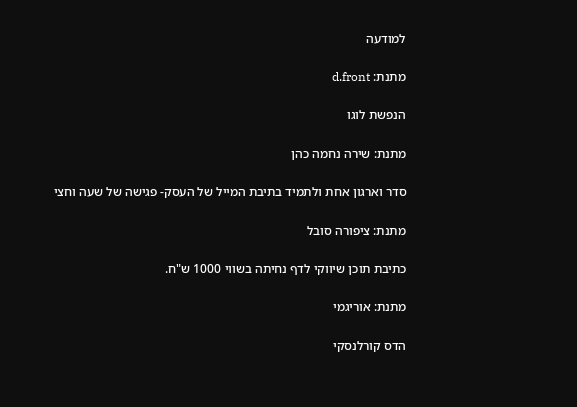למודעה

מתנת: d.front

הנפשת לוגו

מתנת: שירה נחמה כהן

סדר וארגון אחת ולתמיד בתיבת המייל של העסק- פגישה של שעה וחצי

מתנת: ציפורה סובל

כתיבת תוכן שיווקי לדף נחיתה בשווי 1000 ש"ח.

מתנת: אוריגמי

הדס קורלנסקי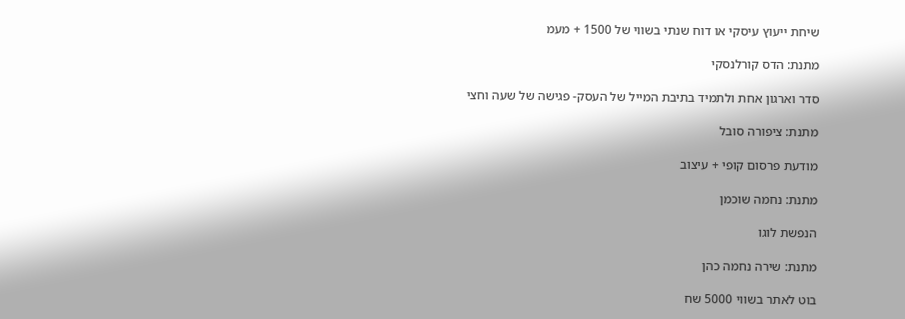שיחת ייעוץ עיסקי או דוח שנתי בשווי של 1500 + מעמ

מתנת: הדס קורלנסקי

סדר וארגון אחת ולתמיד בתיבת המייל של העסק- פגישה של שעה וחצי

מתנת: ציפורה סובל

מודעת פרסום קופי + עיצוב

מתנת: נחמה שוכמן

הנפשת לוגו

מתנת: שירה נחמה כהן

בוט לאתר בשווי 5000 שח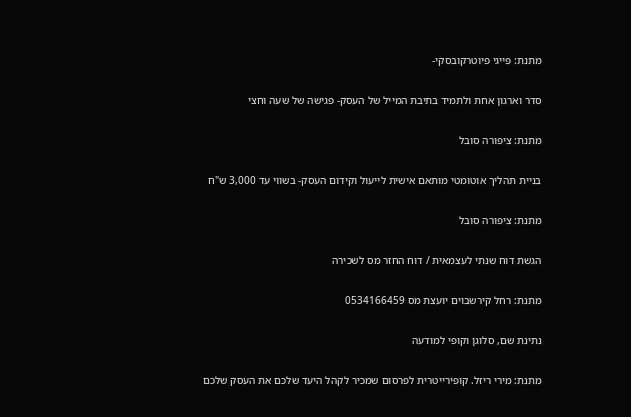מתנת: פייגי פיוטרקובסקי-

סדר וארגון אחת ולתמיד בתיבת המייל של העסק- פגישה של שעה וחצי

מתנת: ציפורה סובל

בניית תהליך אוטומטי מותאם אישית לייעול וקידום העסק- בשווי עד 3,000 ש"ח

מתנת: ציפורה סובל

הגשת דוח שנתי לעצמאית / דוח החזר מס לשכירה

מתנת: רחל קירשבוים יועצת מס 0534166459

נתינת שם, סלוגן וקופי למודעה

מתנת: מירי ריזל. קופירייטרית לפרסום שמכיר לקהל היעד שלכם את העסק שלכם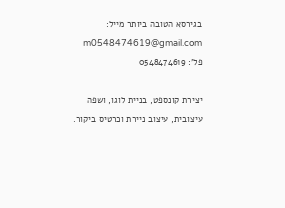בגירסא הטובה ביותר מייל: m0548474619@gmail.com פל': 0548474619

יצירת קונספט, בניית לוגו, ושפה עיצובית, עיצוב ניירת וכרטיס ביקור.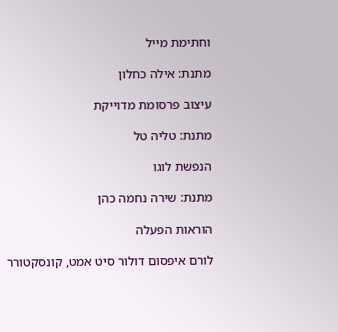וחתימת מייל

מתנת: אילה כחלון

עיצוב פרסומת מדוייקת

מתנת: טליה טל

הנפשת לוגו

מתנת: שירה נחמה כהן

הוראות הפעלה

לורם איפסום דולור סיט אמט, קונסקטורר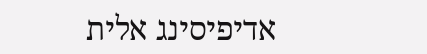אדיפיסינג אלית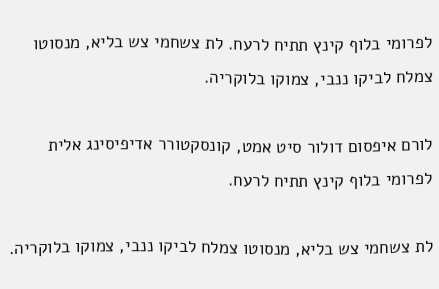לפרומי בלוף קינץ תתיח לרעח. לת צשחמי צש בליא, מנסוטו צמלח לביקו ננבי, צמוקו בלוקריה.

לורם איפסום דולור סיט אמט, קונסקטורר אדיפיסינג אלית לפרומי בלוף קינץ תתיח לרעח.

לת צשחמי צש בליא, מנסוטו צמלח לביקו ננבי, צמוקו בלוקריה.